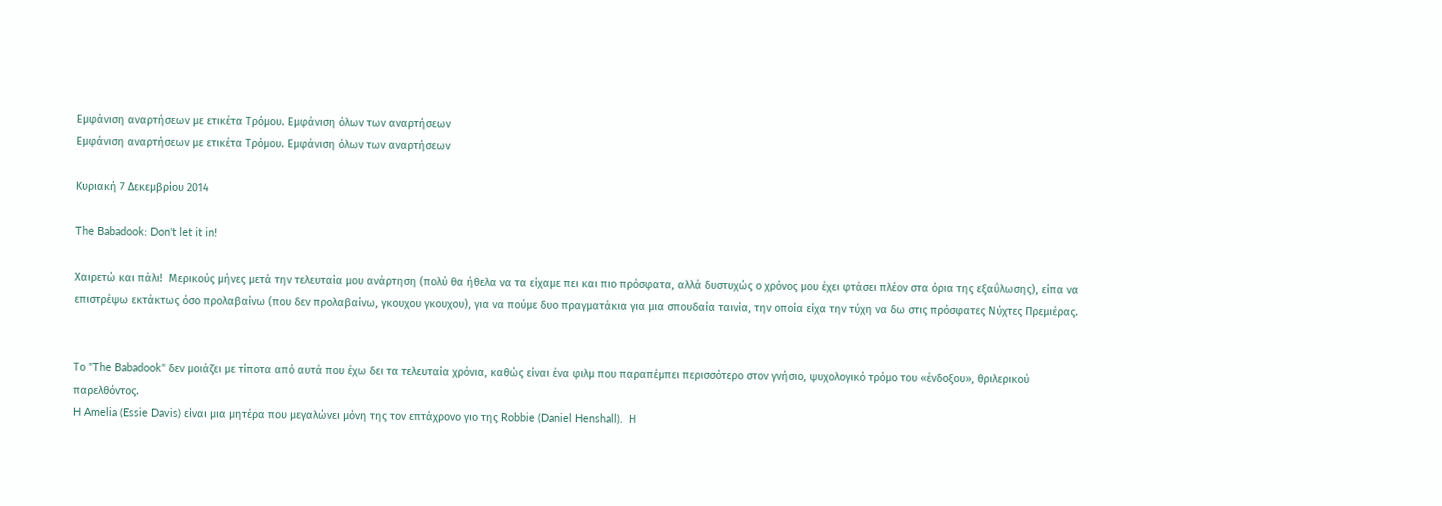Εμφάνιση αναρτήσεων με ετικέτα Τρόμου. Εμφάνιση όλων των αναρτήσεων
Εμφάνιση αναρτήσεων με ετικέτα Τρόμου. Εμφάνιση όλων των αναρτήσεων

Κυριακή 7 Δεκεμβρίου 2014

The Babadook: Don't let it in!

Χαιρετώ και πάλι!  Μερικούς μήνες μετά την τελευταία μου ανάρτηση (πολύ θα ήθελα να τα είχαμε πει και πιο πρόσφατα, αλλά δυστυχώς ο χρόνος μου έχει φτάσει πλέον στα όρια της εξαΰλωσης), είπα να επιστρέψω εκτάκτως όσο προλαβαίνω (που δεν προλαβαίνω, γκουχου γκουχου), για να πούμε δυο πραγματάκια για μια σπουδαία ταινία, την οποία είχα την τύχη να δω στις πρόσφατες Νύχτες Πρεμιέρας.


Το "The Babadook" δεν μοιάζει με τίποτα από αυτά που έχω δει τα τελευταία χρόνια, καθώς είναι ένα φιλμ που παραπέμπει περισσότερο στον γνήσιο, ψυχολογικό τρόμο του «ένδοξου», θριλερικού παρελθόντος.
H Amelia (Essie Davis) είναι μια μητέρα που μεγαλώνει μόνη της τον επτάχρονο γιο της Robbie (Daniel Henshall).  Η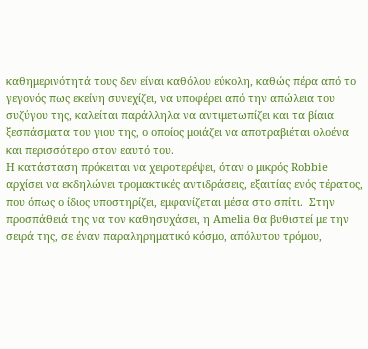καθημερινότητά τους δεν είναι καθόλου εύκολη, καθώς πέρα από το γεγονός πως εκείνη συνεχίζει, να υποφέρει από την απώλεια του συζύγου της, καλείται παράλληλα να αντιμετωπίζει και τα βίαια ξεσπάσματα του γιου της, ο οποίος μοιάζει να αποτραβιέται ολοένα και περισσότερο στον εαυτό του.
Η κατάσταση πρόκειται να χειροτερέψει, όταν ο μικρός Robbie αρχίσει να εκδηλώνει τρομακτικές αντιδράσεις, εξαιτίας ενός τέρατος, που όπως ο ίδιος υποστηρίζει, εμφανίζεται μέσα στο σπίτι.  Στην προσπάθειά της να τον καθησυχάσει, η Amelia θα βυθιστεί με την σειρά της, σε έναν παραληρηματικό κόσμο, απόλυτου τρόμου,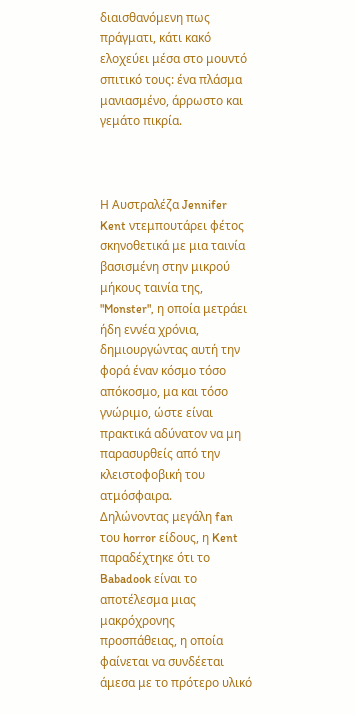διαισθανόμενη πως πράγματι, κάτι κακό ελοχεύει μέσα στο μουντό σπιτικό τους: ένα πλάσμα μανιασμένο, άρρωστο και γεμάτο πικρία.



Η Αυστραλέζα Jennifer Kent ντεμπουτάρει φέτος σκηνοθετικά με μια ταινία βασισμένη στην μικρού μήκους ταινία της, "Monster", η οποία μετράει ήδη εννέα χρόνια, δημιουργώντας αυτή την φορά έναν κόσμο τόσο απόκοσμο, μα και τόσο γνώριμο, ώστε είναι πρακτικά αδύνατον να μη παρασυρθείς από την κλειστοφοβική του ατμόσφαιρα.
Δηλώνοντας μεγάλη fan του horror είδους, η Kent παραδέχτηκε ότι το Babadook είναι το αποτέλεσμα μιας μακρόχρονης προσπάθειας, η οποία φαίνεται να συνδέεται άμεσα με το πρότερο υλικό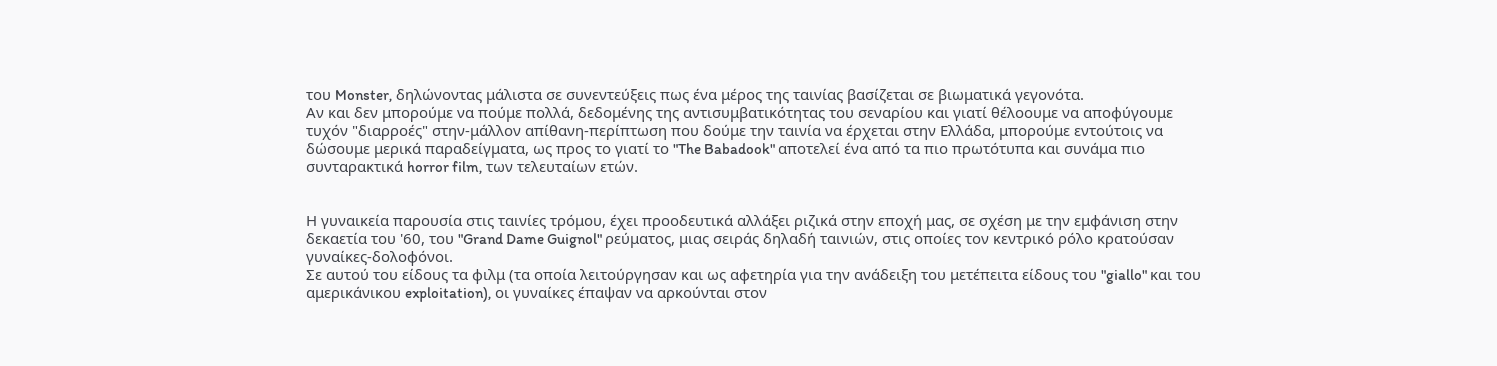του Monster, δηλώνοντας μάλιστα σε συνεντεύξεις πως ένα μέρος της ταινίας βασίζεται σε βιωματικά γεγονότα.
Αν και δεν μπορούμε να πούμε πολλά, δεδομένης της αντισυμβατικότητας του σεναρίου και γιατί θέλοουμε να αποφύγουμε τυχόν "διαρροές" στην-μάλλον απίθανη-περίπτωση που δούμε την ταινία να έρχεται στην Ελλάδα, μπορούμε εντούτοις να δώσουμε μερικά παραδείγματα, ως προς το γιατί το "The Babadook" αποτελεί ένα από τα πιο πρωτότυπα και συνάμα πιο συνταρακτικά horror film, των τελευταίων ετών.


Η γυναικεία παρουσία στις ταινίες τρόμου, έχει προοδευτικά αλλάξει ριζικά στην εποχή μας, σε σχέση με την εμφάνιση στην δεκαετία του '60, του "Grand Dame Guignol" ρεύματος, μιας σειράς δηλαδή ταινιών, στις οποίες τον κεντρικό ρόλο κρατούσαν γυναίκες-δολοφόνοι.
Σε αυτού του είδους τα φιλμ (τα οποία λειτούργησαν και ως αφετηρία για την ανάδειξη του μετέπειτα είδους του "giallo" και του αμερικάνικου exploitation), οι γυναίκες έπαψαν να αρκούνται στον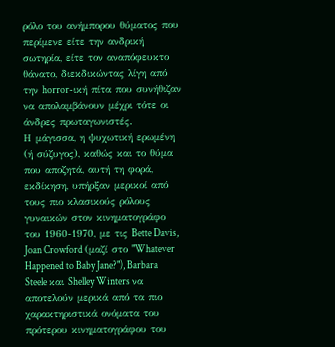ρόλο του ανήμπορου θύματος που περίμενε είτε την ανδρική σωτηρία, είτε τον αναπόφευκτο θάνατο, διεκδικώντας λίγη από την horror-ική πίτα που συνήθιζαν να απολαμβάνουν μέχρι τότε οι άνδρες πρωταγωνιστές.
Η μάγισσα, η ψυχωτική ερωμένη (ή σύζυγος), καθώς και το θύμα που αποζητά, αυτή τη φορά, εκδίκηση, υπήρξαν μερικοί από τους πιο κλασικούς ρόλους γυναικών στον κινηματογράφο του 1960-1970, με τις Bette Davis, Joan Crowford (μαζί στο "Whatever Happened to Baby Jane?"), Barbara Steele και Shelley Winters να αποτελούν μερικά από τα πιο χαρακτηριστικά ονόματα του πρότερου κινηματογράφου του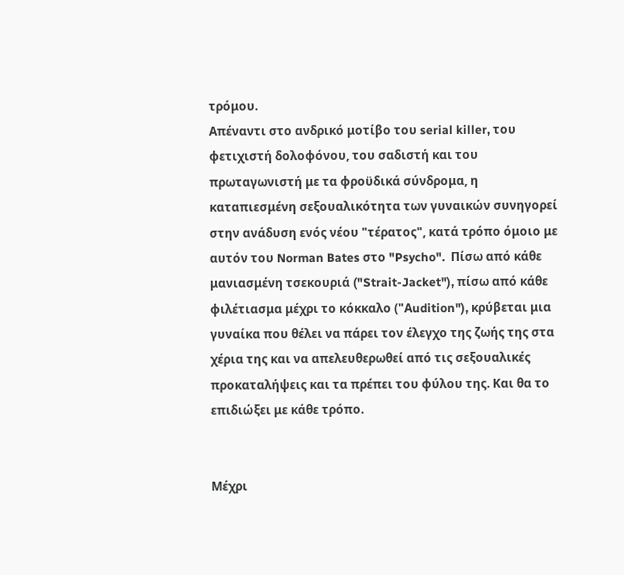τρόμου.
Απέναντι στο ανδρικό μοτίβο του serial killer, του φετιχιστή δολοφόνου, του σαδιστή και του πρωταγωνιστή με τα φροϋδικά σύνδρομα, η καταπιεσμένη σεξουαλικότητα των γυναικών συνηγορεί στην ανάδυση ενός νέου "τέρατος", κατά τρόπο όμοιο με αυτόν του Norman Bates στο "Psycho".  Πίσω από κάθε μανιασμένη τσεκουριά ("Strait-Jacket"), πίσω από κάθε φιλέτιασμα μέχρι το κόκκαλο ("Αudition"), κρύβεται μια γυναίκα που θέλει να πάρει τον έλεγχο της ζωής της στα χέρια της και να απελευθερωθεί από τις σεξουαλικές προκαταλήψεις και τα πρέπει του φύλου της. Και θα το επιδιώξει με κάθε τρόπο.


Μέχρι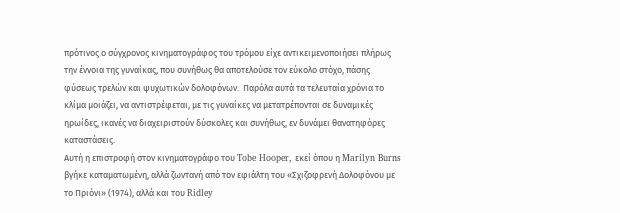πρότινος ο σύγχρονος κινηματογράφος του τρόμου είχε αντικειμενοποιήσει πλήρως την έννοια της γυναίκας, που συνήθως θα αποτελούσε τον εύκολο στόχο, πάσης φύσεως τρελών και ψυχωτικών δολοφόνων.  Παρόλα αυτά τα τελευταία χρόνια το κλίμα μοιάζει, να αντιστρέφεται, με τις γυναίκες να μετατρέπονται σε δυναμικές ηρωίδες, ικανές να διαχειριστούν δύσκολες και συνήθως, εν δυνάμει θανατηφόρες καταστάσεις.
Αυτή η επιστροφή στον κινηματογράφο του Tobe Hooper, εκεί όπου η Marilyn Burns βγήκε καταματωμένη, αλλά ζωντανή από τον εφιάλτη του «Σχιζοφρενή Δολοφόνου με το Πριόνι» (1974), αλλά και του Ridley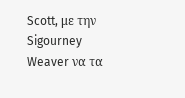Scott, με την Sigourney Weaver να τα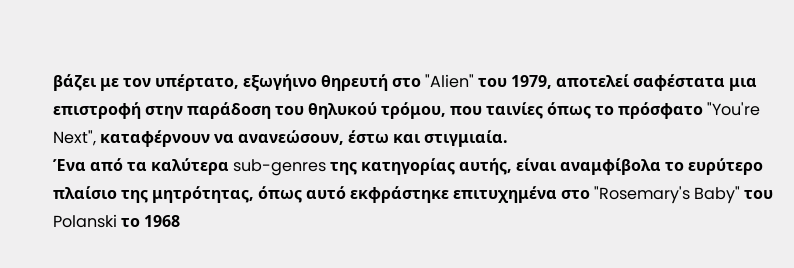βάζει με τον υπέρτατο, εξωγήινο θηρευτή στο "Alien" του 1979, αποτελεί σαφέστατα μια επιστροφή στην παράδοση του θηλυκού τρόμου, που ταινίες όπως το πρόσφατο "You're Next", καταφέρνουν να ανανεώσουν, έστω και στιγμιαία.
Ένα από τα καλύτερα sub-genres της κατηγορίας αυτής, είναι αναμφίβολα το ευρύτερο πλαίσιο της μητρότητας, όπως αυτό εκφράστηκε επιτυχημένα στο "Rosemary's Baby" του Polanski το 1968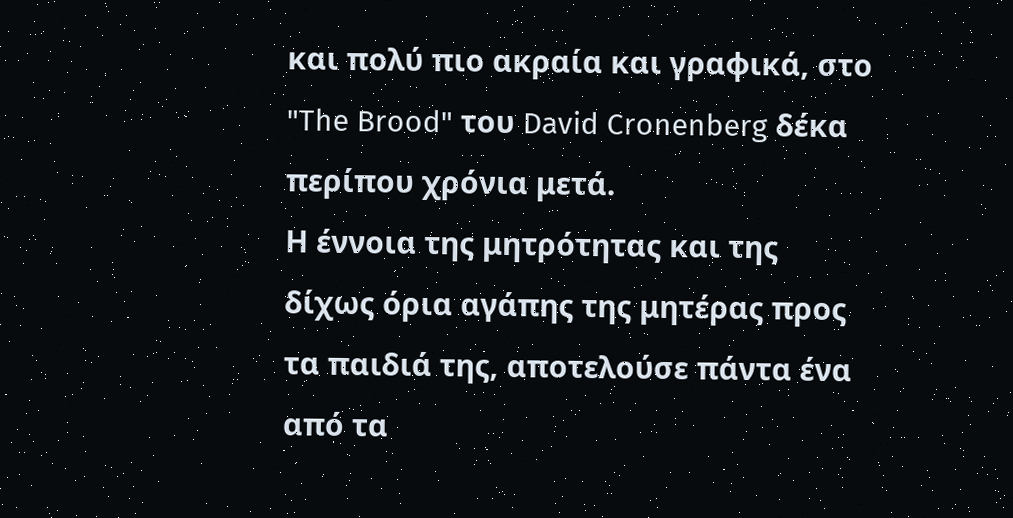και πολύ πιο ακραία και γραφικά, στο "The Brood" του David Cronenberg δέκα περίπου χρόνια μετά.
Η έννοια της μητρότητας και της δίχως όρια αγάπης της μητέρας προς τα παιδιά της, αποτελούσε πάντα ένα από τα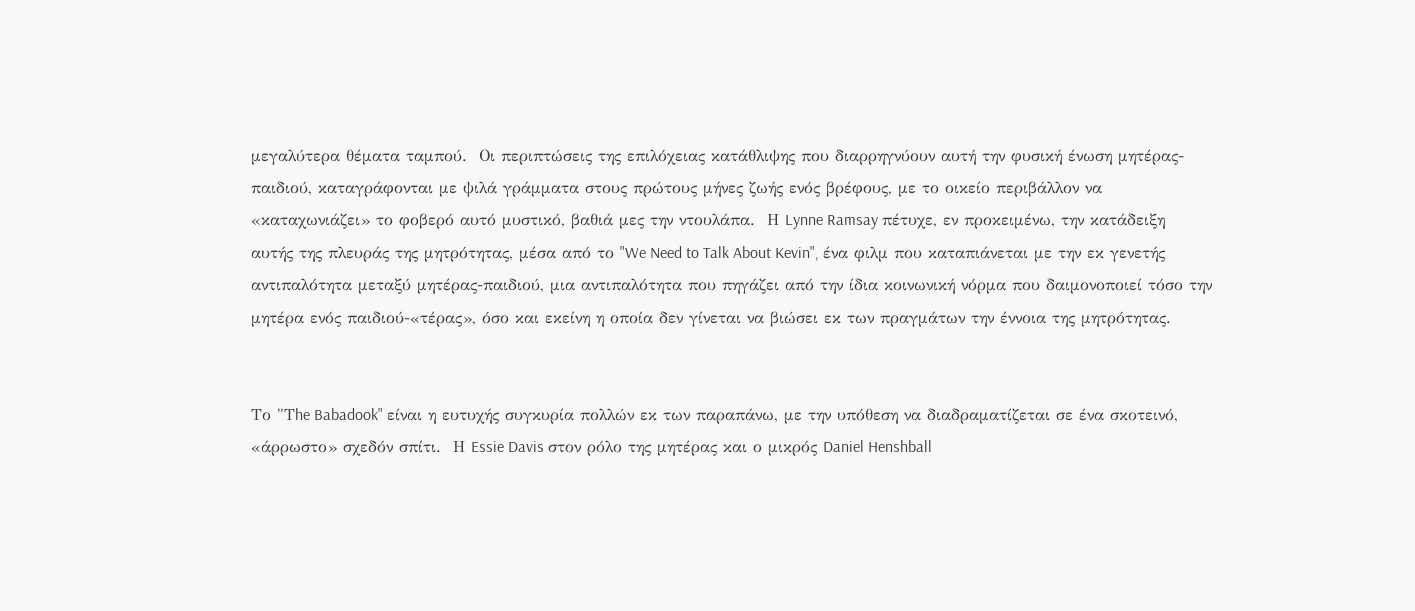μεγαλύτερα θέματα ταμπού.  Οι περιπτώσεις της επιλόχειας κατάθλιψης που διαρρηγνύουν αυτή την φυσική ένωση μητέρας-παιδιού, καταγράφονται με ψιλά γράμματα στους πρώτους μήνες ζωής ενός βρέφους, με το οικείο περιβάλλον να «καταχωνιάζει» το φοβερό αυτό μυστικό, βαθιά μες την ντουλάπα.  Η Lynne Ramsay πέτυχε, εν προκειμένω, την κατάδειξη αυτής της πλευράς της μητρότητας, μέσα από το "We Need to Talk About Kevin", ένα φιλμ που καταπιάνεται με την εκ γενετής αντιπαλότητα μεταξύ μητέρας-παιδιού, μια αντιπαλότητα που πηγάζει από την ίδια κοινωνική νόρμα που δαιμονοποιεί τόσο την μητέρα ενός παιδιού-«τέρας», όσο και εκείνη η οποία δεν γίνεται να βιώσει εκ των πραγμάτων την έννοια της μητρότητας.


Το "Τhe Babadook" είναι η ευτυχής συγκυρία πολλών εκ των παραπάνω, με την υπόθεση να διαδραματίζεται σε ένα σκοτεινό, «άρρωστο» σχεδόν σπίτι.  Η Essie Davis στον ρόλο της μητέρας και ο μικρός Daniel Henshball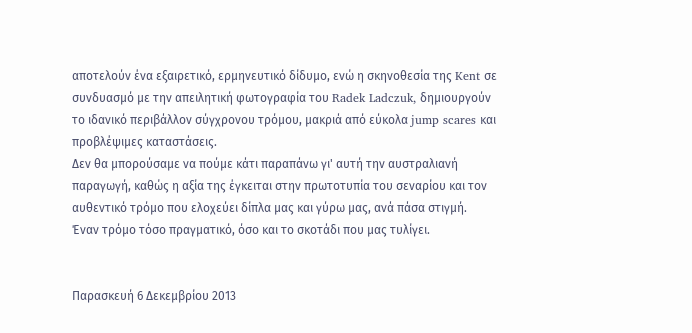αποτελούν ένα εξαιρετικό, ερμηνευτικό δίδυμο, ενώ η σκηνοθεσία της Kent σε συνδυασμό με την απειλητική φωτογραφία του Radek Ladczuk, δημιουργούν το ιδανικό περιβάλλον σύγχρονου τρόμου, μακριά από εύκολα jump scares και προβλέψιμες καταστάσεις.
Δεν θα μπορούσαμε να πούμε κάτι παραπάνω γι' αυτή την αυστραλιανή παραγωγή, καθώς η αξία της έγκειται στην πρωτοτυπία του σεναρίου και τον αυθεντικό τρόμο που ελοχεύει δίπλα μας και γύρω μας, ανά πάσα στιγμή.  Έναν τρόμο τόσο πραγματικό, όσο και το σκοτάδι που μας τυλίγει.


Παρασκευή 6 Δεκεμβρίου 2013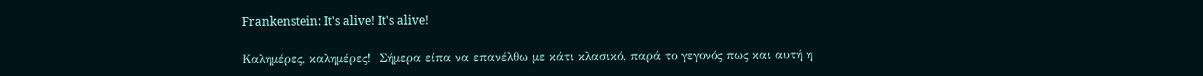Frankenstein: It's alive! It's alive!

Καλημέρες, καλημέρες!  Σήμερα είπα να επανέλθω με κάτι κλασικό, παρά το γεγονός πως και αυτή η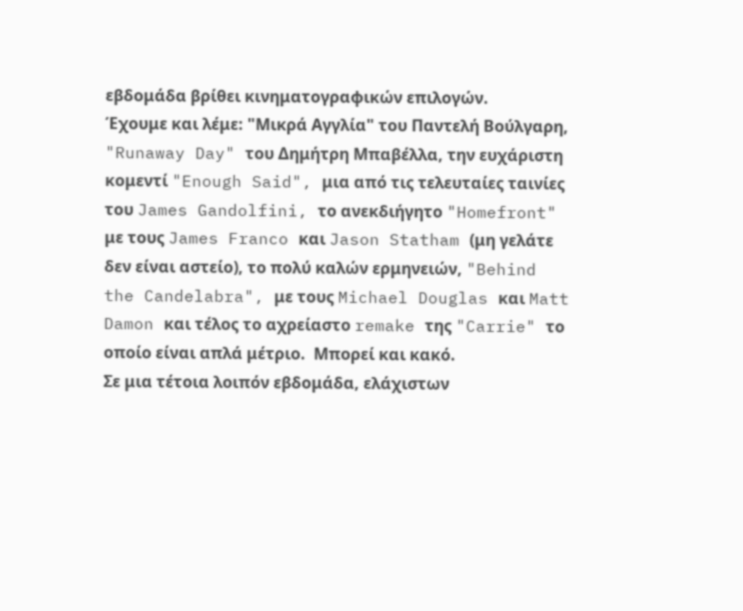εβδομάδα βρίθει κινηματογραφικών επιλογών.
Έχουμε και λέμε: "Μικρά Αγγλία" του Παντελή Βούλγαρη, "Runaway Day" του Δημήτρη Μπαβέλλα, την ευχάριστη κομεντί "Enough Said", μια από τις τελευταίες ταινίες του James Gandolfini, το ανεκδιήγητο "Homefront" με τους James Franco και Jason Statham (μη γελάτε δεν είναι αστείο), το πολύ καλών ερμηνειών, "Behind the Candelabra", με τους Michael Douglas και Matt Damon και τέλος το αχρείαστο remake της "Carrie" το οποίο είναι απλά μέτριο.  Μπορεί και κακό.
Σε μια τέτοια λοιπόν εβδομάδα, ελάχιστων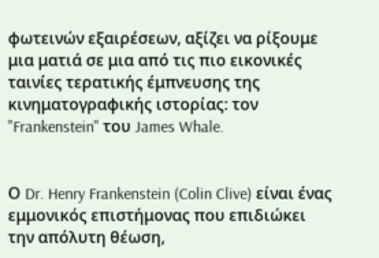φωτεινών εξαιρέσεων, αξίζει να ρίξουμε μια ματιά σε μια από τις πιο εικονικές ταινίες τερατικής έμπνευσης της κινηματογραφικής ιστορίας: τον "Frankenstein" του James Whale.


Ο Dr. Henry Frankenstein (Colin Clive) είναι ένας εμμονικός επιστήμονας που επιδιώκει την απόλυτη θέωση,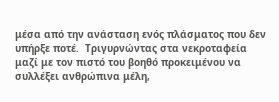μέσα από την ανάσταση ενός πλάσματος που δεν υπήρξε ποτέ.  Τριγυρνώντας στα νεκροταφεία μαζί με τον πιστό του βοηθό προκειμένου να συλλέξει ανθρώπινα μέλη,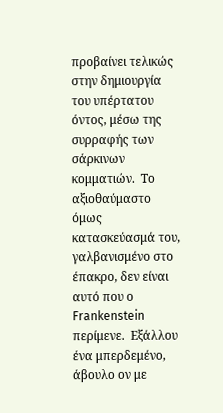προβαίνει τελικώς στην δημιουργία του υπέρτατου όντος, μέσω της συρραφής των σάρκινων κομματιών.  Το αξιοθαύμαστο όμως κατασκεύασμά του, γαλβανισμένο στο έπακρο, δεν είναι αυτό που ο Frankenstein περίμενε.  Εξάλλου ένα μπερδεμένο, άβουλο ον με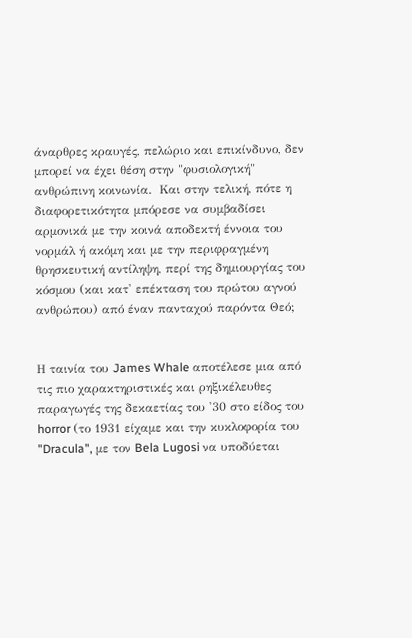άναρθρες κραυγές, πελώριο και επικίνδυνο, δεν μπορεί να έχει θέση στην "φυσιολογική" ανθρώπινη κοινωνία.  Και στην τελική, πότε η διαφορετικότητα μπόρεσε να συμβαδίσει αρμονικά με την κοινά αποδεκτή έννοια του νορμάλ ή ακόμη και με την περιφραγμένη θρησκευτική αντίληψη, περί της δημιουργίας του κόσμου (και κατ' επέκταση του πρώτου αγνού ανθρώπου) από έναν πανταχού παρόντα Θεό;


Η ταινία του James Whale αποτέλεσε μια από τις πιο χαρακτηριστικές και ρηξικέλευθες παραγωγές της δεκαετίας του '30 στο είδος του horror (το 1931 είχαμε και την κυκλοφορία του "Dracula", με τον Bela Lugosi να υποδύεται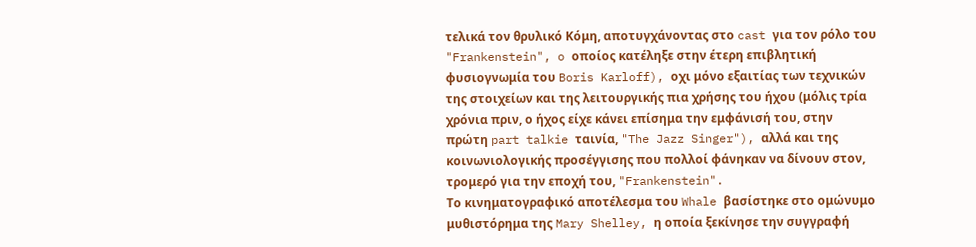τελικά τον θρυλικό Κόμη, αποτυγχάνοντας στο cast για τον ρόλο του "Frankenstein", o οποίος κατέληξε στην έτερη επιβλητική φυσιογνωμία του Boris Karloff), οχι μόνο εξαιτίας των τεχνικών της στοιχείων και της λειτουργικής πια χρήσης του ήχου (μόλις τρία χρόνια πριν, ο ήχος είχε κάνει επίσημα την εμφάνισή του, στην πρώτη part talkie ταινία, "The Jazz Singer"), αλλά και της κοινωνιολογικής προσέγγισης που πολλοί φάνηκαν να δίνουν στον, τρομερό για την εποχή του, "Frankenstein".
Το κινηματογραφικό αποτέλεσμα του Whale βασίστηκε στο ομώνυμο μυθιστόρημα της Mary Shelley, η οποία ξεκίνησε την συγγραφή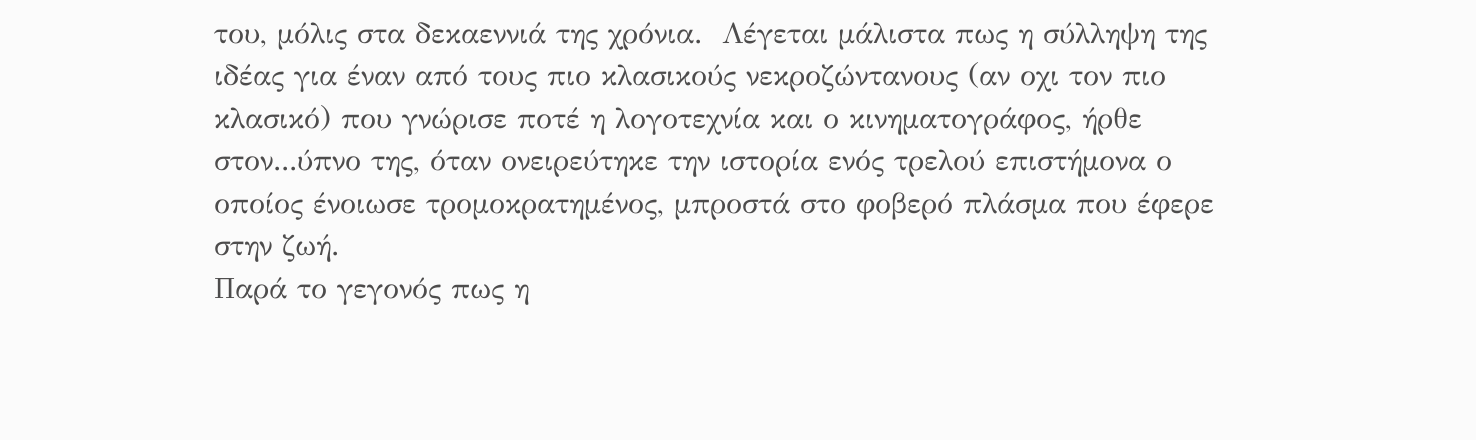του, μόλις στα δεκαεννιά της χρόνια.  Λέγεται μάλιστα πως η σύλληψη της ιδέας για έναν από τους πιο κλασικούς νεκροζώντανους (αν οχι τον πιο κλασικό) που γνώρισε ποτέ η λογοτεχνία και ο κινηματογράφος, ήρθε στον...ύπνο της, όταν ονειρεύτηκε την ιστορία ενός τρελού επιστήμονα ο οποίος ένοιωσε τρομοκρατημένος, μπροστά στο φοβερό πλάσμα που έφερε στην ζωή.
Παρά το γεγονός πως η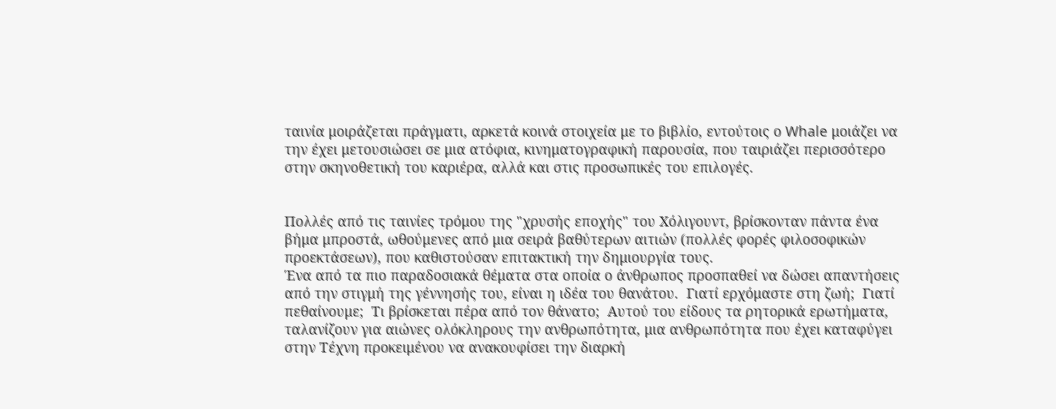ταινία μοιράζεται πράγματι, αρκετά κοινά στοιχεία με το βιβλίο, εντούτοις ο Whale μοιάζει να την έχει μετουσιώσει σε μια ατόφια, κινηματογραφική παρουσία, που ταιριάζει περισσότερο στην σκηνοθετική του καριέρα, αλλά και στις προσωπικές του επιλογές.


Πολλές από τις ταινίες τρόμου της "χρυσής εποχής" του Χόλιγουντ, βρίσκονταν πάντα ένα βήμα μπροστά, ωθούμενες από μια σειρά βαθύτερων αιτιών (πολλές φορές φιλοσοφικών προεκτάσεων), που καθιστούσαν επιτακτική την δημιουργία τους.
Ένα από τα πιο παραδοσιακά θέματα στα οποία ο άνθρωπος προσπαθεί να δώσει απαντήσεις από την στιγμή της γέννησής του, είναι η ιδέα του θανάτου.  Γιατί ερχόμαστε στη ζωή;  Γιατί πεθαίνουμε;  Τι βρίσκεται πέρα από τον θάνατο;  Αυτού του είδους τα ρητορικά ερωτήματα, ταλανίζουν για αιώνες ολόκληρους την ανθρωπότητα, μια ανθρωπότητα που έχει καταφύγει στην Τέχνη προκειμένου να ανακουφίσει την διαρκή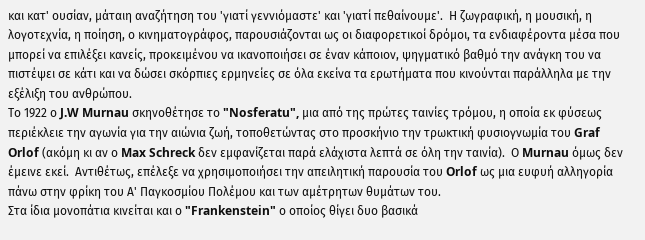και κατ' ουσίαν, μάταιη αναζήτηση του 'γιατί γεννιόμαστε' και 'γιατί πεθαίνουμε'.  Η ζωγραφική, η μουσική, η λογοτεχνία, η ποίηση, ο κινηματογράφος, παρουσιάζονται ως οι διαφορετικοί δρόμοι, τα ενδιαφέροντα μέσα που μπορεί να επιλέξει κανείς, προκειμένου να ικανοποιήσει σε έναν κάποιον, ψηγματικό βαθμό την ανάγκη του να πιστέψει σε κάτι και να δώσει σκόρπιες ερμηνείες σε όλα εκείνα τα ερωτήματα που κινούνται παράλληλα με την εξέλιξη του ανθρώπου.
Το 1922 ο J.W Murnau σκηνοθέτησε το "Nosferatu", μια από της πρώτες ταινίες τρόμου, η οποία εκ φύσεως περιέκλειε την αγωνία για την αιώνια ζωή, τοποθετώντας στο προσκήνιο την τρωκτική φυσιογνωμία του Graf Orlof (ακόμη κι αν ο Max Schreck δεν εμφανίζεται παρά ελάχιστα λεπτά σε όλη την ταινία).  Ο Murnau όμως δεν έμεινε εκεί.  Αντιθέτως, επέλεξε να χρησιμοποιήσει την απειλητική παρουσία του Orlof ως μια ευφυή αλληγορία πάνω στην φρίκη του Α' Παγκοσμίου Πολέμου και των αμέτρητων θυμάτων του.
Στα ίδια μονοπάτια κινείται και ο "Frankenstein" ο οποίος θίγει δυο βασικά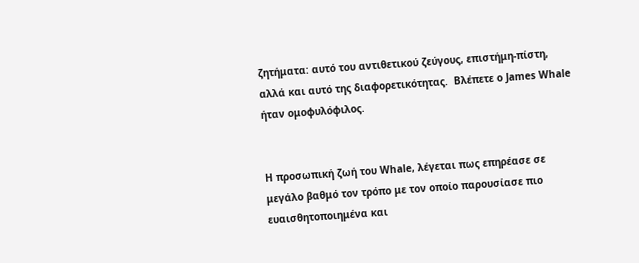ζητήματα: αυτό του αντιθετικού ζεύγους, επιστήμη-πίστη, αλλά και αυτό της διαφορετικότητας.  Βλέπετε ο James Whale ήταν ομοφυλόφιλος.


Η προσωπική ζωή του Whale, λέγεται πως επηρέασε σε μεγάλο βαθμό τον τρόπο με τον οποίο παρουσίασε πιο ευαισθητοποιημένα και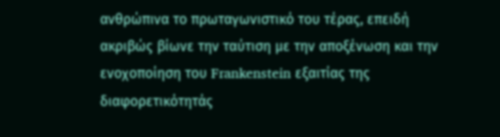ανθρώπινα το πρωταγωνιστικό του τέρας, επειδή ακριβώς βίωνε την ταύτιση με την αποξένωση και την ενοχοποίηση του Frankenstein εξαιτίας της διαφορετικότητάς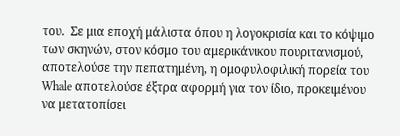του.  Σε μια εποχή μάλιστα όπου η λογοκρισία και το κόψιμο των σκηνών, στον κόσμο του αμερικάνικου πουριτανισμού, αποτελούσε την πεπατημένη, η ομοφυλοφιλική πορεία του Whale αποτελούσε έξτρα αφορμή για τον ίδιο, προκειμένου να μετατοπίσει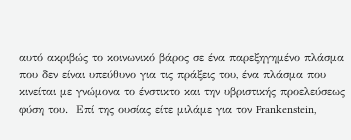αυτό ακριβώς το κοινωνικό βάρος σε ένα παρεξηγημένο πλάσμα που δεν είναι υπεύθυνο για τις πράξεις του, ένα πλάσμα που κινείται με γνώμονα το ένστικτο και την υβριστικής προελεύσεως φύση του.  Επί της ουσίας είτε μιλάμε για τον Frankenstein,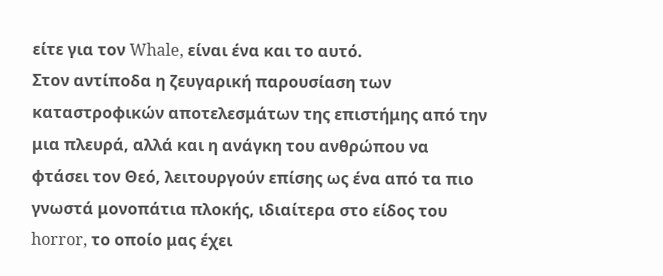είτε για τον Whale, είναι ένα και το αυτό.
Στον αντίποδα η ζευγαρική παρουσίαση των καταστροφικών αποτελεσμάτων της επιστήμης από την μια πλευρά, αλλά και η ανάγκη του ανθρώπου να φτάσει τον Θεό, λειτουργούν επίσης ως ένα από τα πιο γνωστά μονοπάτια πλοκής, ιδιαίτερα στο είδος του horror, το οποίο μας έχει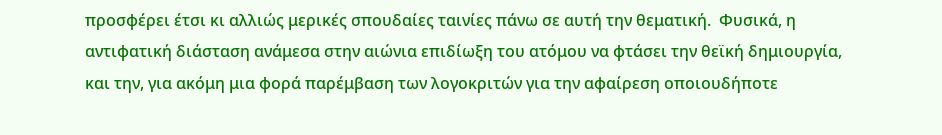προσφέρει έτσι κι αλλιώς μερικές σπουδαίες ταινίες πάνω σε αυτή την θεματική.  Φυσικά, η αντιφατική διάσταση ανάμεσα στην αιώνια επιδίωξη του ατόμου να φτάσει την θεϊκή δημιουργία, και την, για ακόμη μια φορά παρέμβαση των λογοκριτών για την αφαίρεση οποιουδήποτε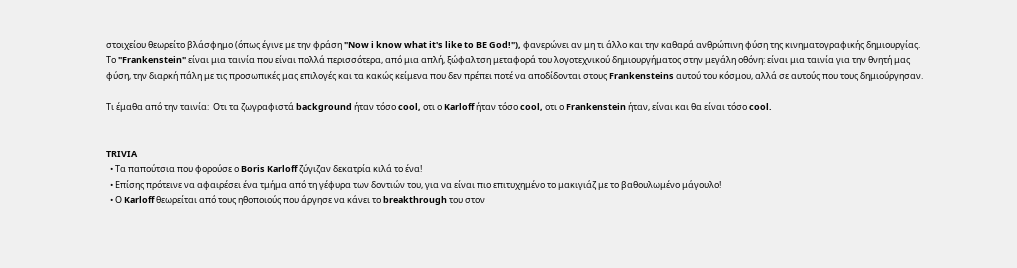στοιχείου θεωρείτο βλάσφημο (όπως έγινε με την φράση "Now i know what it's like to BE God!"), φανερώνει αν μη τι άλλο και την καθαρά ανθρώπινη φύση της κινηματογραφικής δημιουργίας.
Το "Frankenstein" είναι μια ταινία που είναι πολλά περισσότερα, από μια απλή, ξώφαλτση μεταφορά του λογοτεχνικού δημιουργήματος στην μεγάλη οθόνη: είναι μια ταινία για την θνητή μας φύση, την διαρκή πάλη με τις προσωπικές μας επιλογές και τα κακώς κείμενα που δεν πρέπει ποτέ να αποδίδονται στους Frankensteins αυτού του κόσμου, αλλά σε αυτούς που τους δημιούργησαν.

Τι έμαθα από την ταινία:  Οτι τα ζωγραφιστά background ήταν τόσο cool, οτι ο Karloff ήταν τόσο cool, οτι ο Frankenstein ήταν, είναι και θα είναι τόσο cool.


TRIVIA
  • Τα παπούτσια που φορούσε ο Boris Karloff ζύγιζαν δεκατρία κιλά το ένα!
  • Επίσης πρότεινε να αφαιρέσει ένα τμήμα από τη γέφυρα των δοντιών του, για να είναι πιο επιτυχημένο το μακιγιάζ με το βαθουλωμένο μάγουλο!
  • Ο Karloff θεωρείται από τους ηθοποιούς που άργησε να κάνει το breakthrough του στον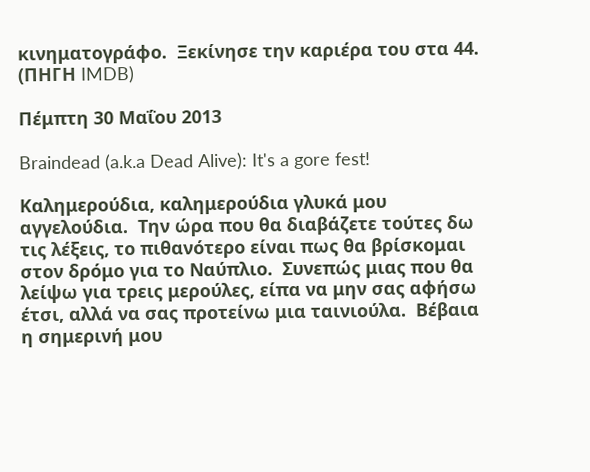κινηματογράφο.  Ξεκίνησε την καριέρα του στα 44.
(ΠΗΓΗ IMDB)

Πέμπτη 30 Μαΐου 2013

Braindead (a.k.a Dead Alive): It's a gore fest!

Καλημερούδια, καλημερούδια γλυκά μου αγγελούδια.  Την ώρα που θα διαβάζετε τούτες δω τις λέξεις, το πιθανότερο είναι πως θα βρίσκομαι στον δρόμο για το Ναύπλιο.  Συνεπώς μιας που θα λείψω για τρεις μερούλες, είπα να μην σας αφήσω έτσι, αλλά να σας προτείνω μια ταινιούλα.  Βέβαια η σημερινή μου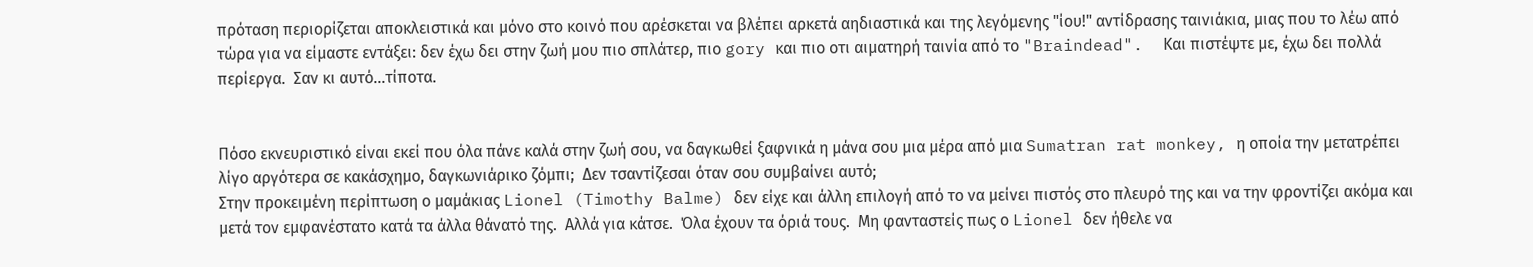πρόταση περιορίζεται αποκλειστικά και μόνο στο κοινό που αρέσκεται να βλέπει αρκετά αηδιαστικά και της λεγόμενης "ίου!" αντίδρασης ταινιάκια, μιας που το λέω από τώρα για να είμαστε εντάξει: δεν έχω δει στην ζωή μου πιο σπλάτερ, πιο gory και πιο οτι αιματηρή ταινία από το "Braindead".  Και πιστέψτε με, έχω δει πολλά περίεργα.  Σαν κι αυτό...τίποτα.


Πόσο εκνευριστικό είναι εκεί που όλα πάνε καλά στην ζωή σου, να δαγκωθεί ξαφνικά η μάνα σου μια μέρα από μια Sumatran rat monkey, η οποία την μετατρέπει λίγο αργότερα σε κακάσχημο, δαγκωνιάρικο ζόμπι;  Δεν τσαντίζεσαι όταν σου συμβαίνει αυτό;
Στην προκειμένη περίπτωση ο μαμάκιας Lionel (Timothy Balme) δεν είχε και άλλη επιλογή από το να μείνει πιστός στο πλευρό της και να την φροντίζει ακόμα και μετά τον εμφανέστατο κατά τα άλλα θάνατό της.  Αλλά για κάτσε.  Όλα έχουν τα όριά τους.  Μη φανταστείς πως ο Lionel δεν ήθελε να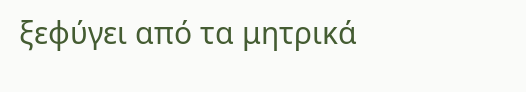ξεφύγει από τα μητρικά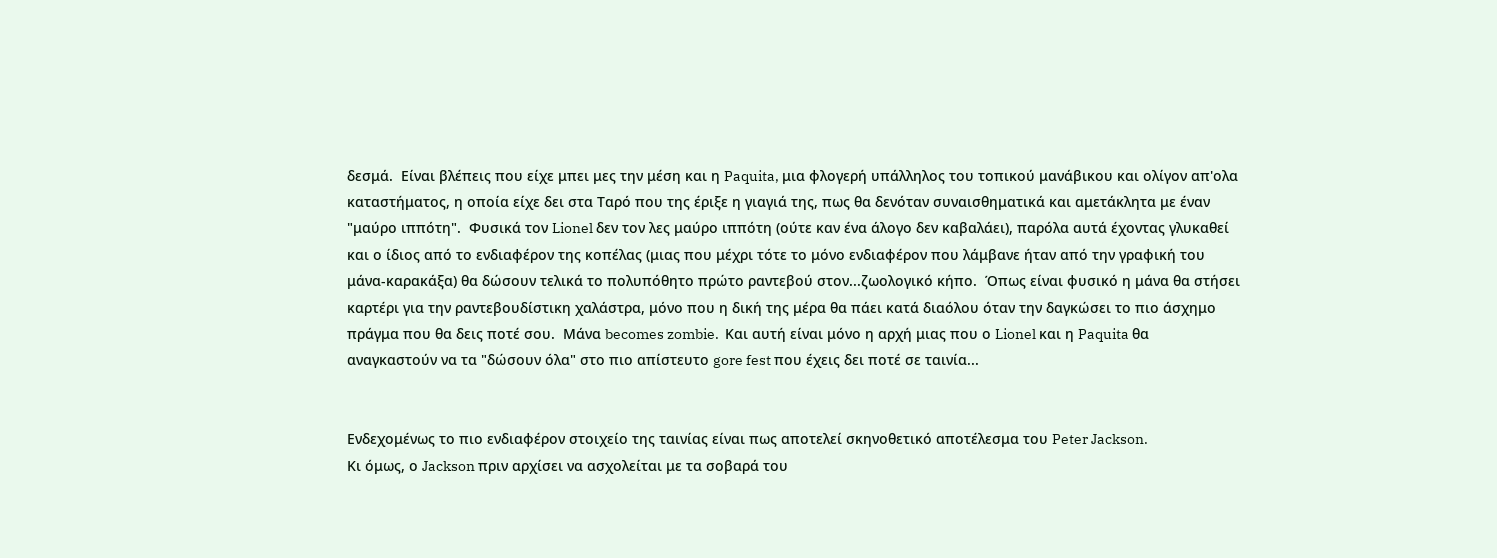δεσμά.  Είναι βλέπεις που είχε μπει μες την μέση και η Paquita, μια φλογερή υπάλληλος του τοπικού μανάβικου και ολίγον απ'ολα καταστήματος, η οποία είχε δει στα Ταρό που της έριξε η γιαγιά της, πως θα δενόταν συναισθηματικά και αμετάκλητα με έναν "μαύρο ιππότη".  Φυσικά τον Lionel δεν τον λες μαύρο ιππότη (ούτε καν ένα άλογο δεν καβαλάει), παρόλα αυτά έχοντας γλυκαθεί και ο ίδιος από το ενδιαφέρον της κοπέλας (μιας που μέχρι τότε το μόνο ενδιαφέρον που λάμβανε ήταν από την γραφική του μάνα-καρακάξα) θα δώσουν τελικά το πολυπόθητο πρώτο ραντεβού στον...ζωολογικό κήπο.  Όπως είναι φυσικό η μάνα θα στήσει καρτέρι για την ραντεβουδίστικη χαλάστρα, μόνο που η δική της μέρα θα πάει κατά διαόλου όταν την δαγκώσει το πιο άσχημο πράγμα που θα δεις ποτέ σου.  Μάνα becomes zombie.  Και αυτή είναι μόνο η αρχή μιας που ο Lionel και η Paquita θα αναγκαστούν να τα "δώσουν όλα" στο πιο απίστευτο gore fest που έχεις δει ποτέ σε ταινία...


Ενδεχομένως το πιο ενδιαφέρον στοιχείο της ταινίας είναι πως αποτελεί σκηνοθετικό αποτέλεσμα του Peter Jackson.
Κι όμως, ο Jackson πριν αρχίσει να ασχολείται με τα σοβαρά του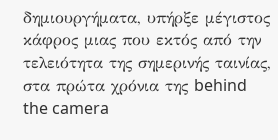δημιουργήματα, υπήρξε μέγιστος κάφρος μιας που εκτός από την τελειότητα της σημερινής ταινίας, στα πρώτα χρόνια της behind the camera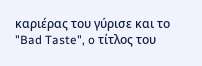καριέρας του γύρισε και το "Bad Taste", o τίτλος του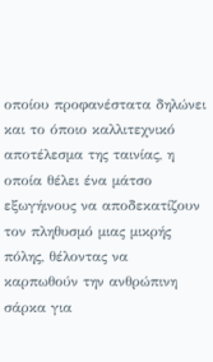οποίου προφανέστατα δηλώνει και το όποιο καλλιτεχνικό αποτέλεσμα της ταινίας, η οποία θέλει ένα μάτσο εξωγήινους να αποδεκατίζουν τον πληθυσμό μιας μικρής πόλης, θέλοντας να καρπωθούν την ανθρώπινη σάρκα για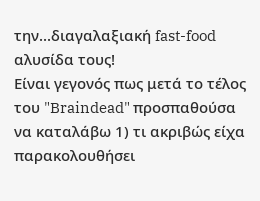την...διαγαλαξιακή fast-food αλυσίδα τους!
Είναι γεγονός πως μετά το τέλος του "Braindead" προσπαθούσα να καταλάβω 1) τι ακριβώς είχα παρακολουθήσει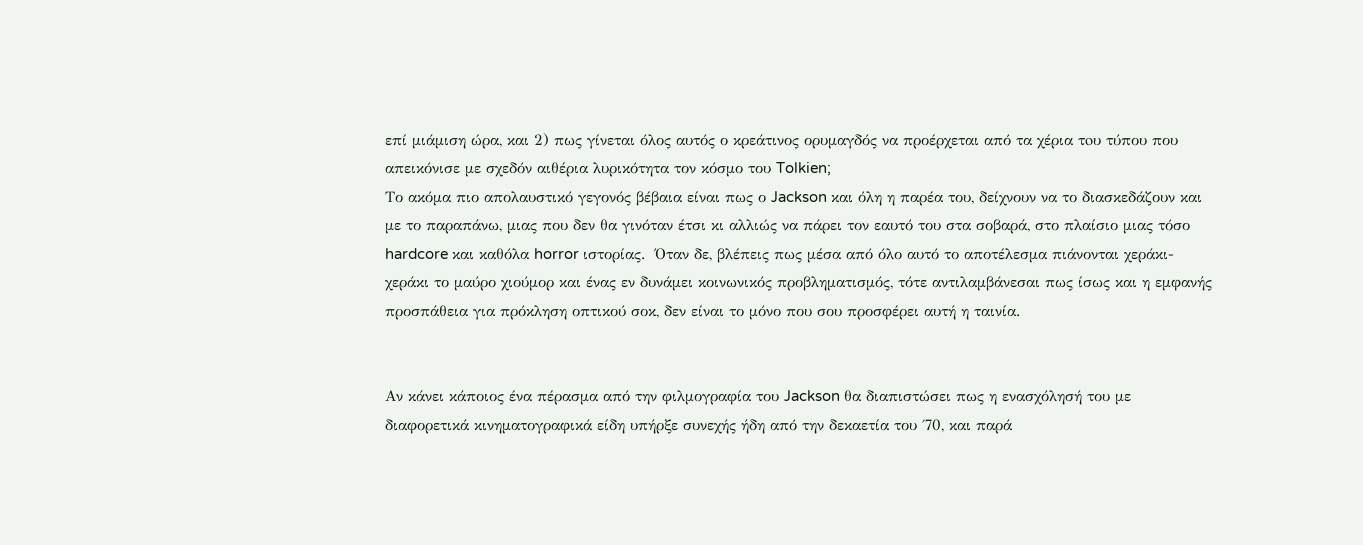επί μιάμιση ώρα, και 2) πως γίνεται όλος αυτός ο κρεάτινος ορυμαγδός να προέρχεται από τα χέρια τoυ τύπου που απεικόνισε με σχεδόν αιθέρια λυρικότητα τον κόσμο του Tolkien;
Το ακόμα πιο απολαυστικό γεγονός βέβαια είναι πως ο Jackson και όλη η παρέα του, δείχνουν να το διασκεδάζουν και με το παραπάνω, μιας που δεν θα γινόταν έτσι κι αλλιώς να πάρει τον εαυτό του στα σοβαρά, στο πλαίσιο μιας τόσο hardcore και καθόλα horror ιστορίας.  Όταν δε, βλέπεις πως μέσα από όλο αυτό το αποτέλεσμα πιάνονται χεράκι-χεράκι το μαύρο χιούμορ και ένας εν δυνάμει κοινωνικός προβληματισμός, τότε αντιλαμβάνεσαι πως ίσως και η εμφανής προσπάθεια για πρόκληση οπτικού σοκ, δεν είναι το μόνο που σου προσφέρει αυτή η ταινία.


Αν κάνει κάποιος ένα πέρασμα από την φιλμογραφία του Jackson θα διαπιστώσει πως η ενασχόλησή του με διαφορετικά κινηματογραφικά είδη υπήρξε συνεχής ήδη από την δεκαετία του ΄70, και παρά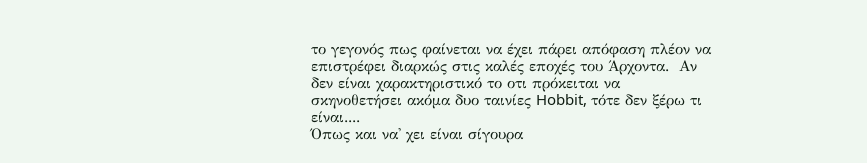το γεγονός πως φαίνεται να έχει πάρει απόφαση πλέον να επιστρέφει διαρκώς στις καλές εποχές του Άρχοντα.  Αν δεν είναι χαρακτηριστικό το οτι πρόκειται να σκηνοθετήσει ακόμα δυο ταινίες Hobbit, τότε δεν ξέρω τι είναι....
Όπως και να' χει είναι σίγουρα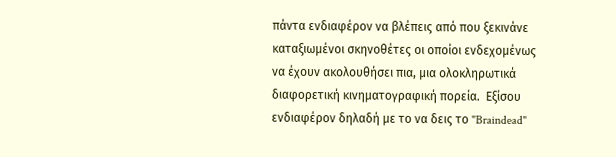πάντα ενδιαφέρον να βλέπεις από που ξεκινάνε καταξιωμένοι σκηνοθέτες οι οποίοι ενδεχομένως να έχουν ακολουθήσει πια, μια ολοκληρωτικά διαφορετική κινηματογραφική πορεία.  Εξίσου ενδιαφέρον δηλαδή με το να δεις το "Braindead"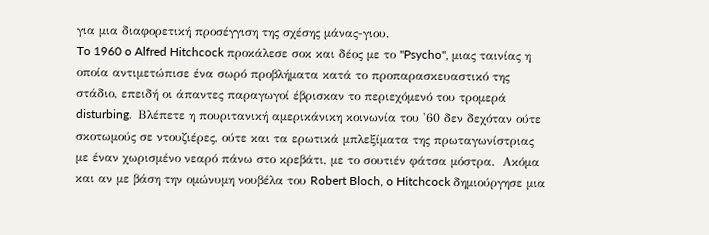για μια διαφορετική προσέγγιση της σχέσης μάνας-γιου.
To 1960 o Alfred Hitchcock προκάλεσε σοκ και δέος με το "Psycho", μιας ταινίας η οποία αντιμετώπισε ένα σωρό προβλήματα κατά το προπαρασκευαστικό της στάδιο, επειδή οι άπαντες παραγωγοί έβρισκαν το περιεχόμενό του τρομερά disturbing.  Βλέπετε η πουριτανική αμερικάνικη κοινωνία του '60 δεν δεχόταν ούτε σκοτωμούς σε ντουζιέρες, ούτε και τα ερωτικά μπλεξίματα της πρωταγωνίστριας με έναν χωρισμένο νεαρό πάνω στο κρεβάτι, με το σουτιέν φάτσα μόστρα.  Ακόμα και αν με βάση την ομώνυμη νουβέλα του Robert Bloch, o Hitchcock δημιούργησε μια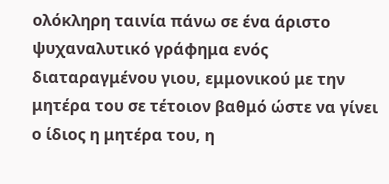ολόκληρη ταινία πάνω σε ένα άριστο ψυχαναλυτικό γράφημα ενός διαταραγμένου γιου, εμμονικού με την μητέρα του σε τέτοιον βαθμό ώστε να γίνει ο ίδιος η μητέρα του, η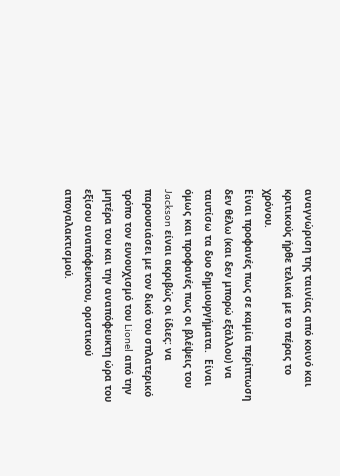αναγνώριση της ταινίας από κοινό και κριτικούς ήρθε τελικά με το πέρας το χρόνου.
Είναι προφανές πως σε καμία περίπτωση δεν θέλω (και δεν μπορώ εξάλλου) να ταυτίσω τα δυο δημιουργήματα.  Είναι όμως και προφανές πως οι βλέψεις του Jackson είναι ακριβώς οι ίδιες: να παρουσιάσει με τον δικό του σπλατερικό τρόπο τον ευνουχισμό του Lionel από την μητέρα του και την αναπόφευκτη ώρα του εξίσου αναπόφευκτου, οριστικού απογαλακτισμού.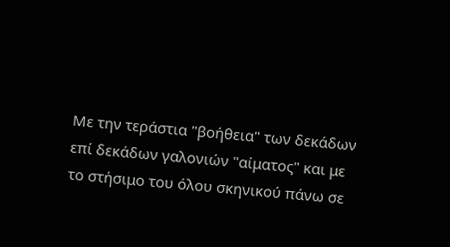Με την τεράστια "βοήθεια" των δεκάδων επί δεκάδων γαλονιών "αίματος" και με το στήσιμο του όλου σκηνικού πάνω σε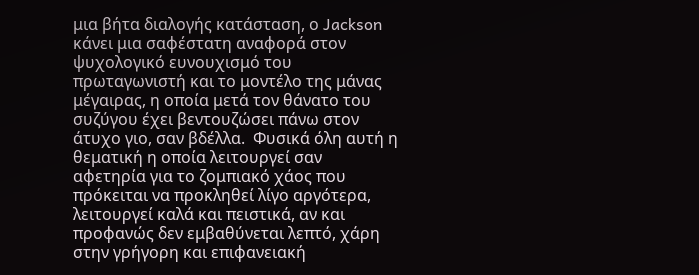μια βήτα διαλογής κατάσταση, ο Jackson κάνει μια σαφέστατη αναφορά στον ψυχολογικό ευνουχισμό του πρωταγωνιστή και το μοντέλο της μάνας μέγαιρας, η οποία μετά τον θάνατο του συζύγου έχει βεντουζώσει πάνω στον άτυχο γιο, σαν βδέλλα.  Φυσικά όλη αυτή η θεματική η οποία λειτουργεί σαν αφετηρία για το ζομπιακό χάος που πρόκειται να προκληθεί λίγο αργότερα, λειτουργεί καλά και πειστικά, αν και προφανώς δεν εμβαθύνεται λεπτό, χάρη στην γρήγορη και επιφανειακή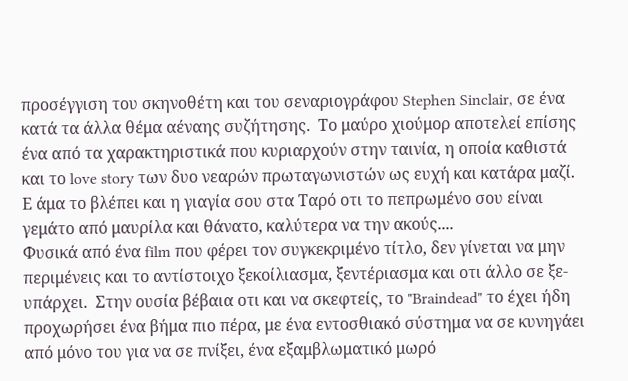προσέγγιση του σκηνοθέτη και του σεναριογράφου Stephen Sinclair, σε ένα κατά τα άλλα θέμα αέναης συζήτησης.  Το μαύρο χιούμορ αποτελεί επίσης ένα από τα χαρακτηριστικά που κυριαρχούν στην ταινία, η οποία καθιστά και το love story των δυο νεαρών πρωταγωνιστών ως ευχή και κατάρα μαζί.  Ε άμα το βλέπει και η γιαγία σου στα Ταρό οτι το πεπρωμένο σου είναι γεμάτο από μαυρίλα και θάνατο, καλύτερα να την ακούς....
Φυσικά από ένα film που φέρει τον συγκεκριμένο τίτλο, δεν γίνεται να μην περιμένεις και το αντίστοιχο ξεκοίλιασμα, ξεντέριασμα και οτι άλλο σε ξε- υπάρχει.  Στην ουσία βέβαια οτι και να σκεφτείς, το "Braindead" το έχει ήδη προχωρήσει ένα βήμα πιο πέρα, με ένα εντοσθιακό σύστημα να σε κυνηγάει από μόνο του για να σε πνίξει, ένα εξαμβλωματικό μωρό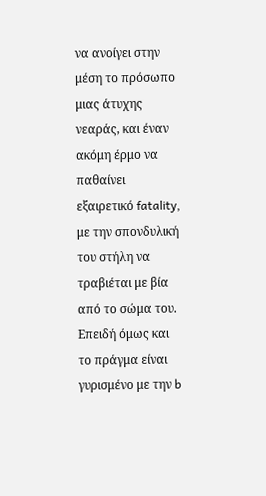να ανοίγει στην μέση το πρόσωπο μιας άτυχης νεαράς, και έναν ακόμη έρμο να παθαίνει εξαιρετικό fatality, με την σπονδυλική του στήλη να τραβιέται με βία από το σώμα του.  Επειδή όμως και το πράγμα είναι γυρισμένο με την b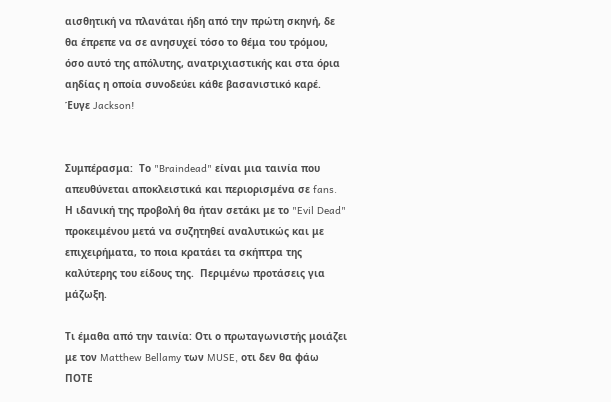αισθητική να πλανάται ήδη από την πρώτη σκηνή, δε θα έπρεπε να σε ανησυχεί τόσο το θέμα του τρόμου, όσο αυτό της απόλυτης, ανατριχιαστικής και στα όρια αηδίας η οποία συνοδεύει κάθε βασανιστικό καρέ.  Έυγε Jackson!


Συμπέρασμα:  Το "Braindead" είναι μια ταινία που απευθύνεται αποκλειστικά και περιορισμένα σε fans.  Η ιδανική της προβολή θα ήταν σετάκι με το "Evil Dead" προκειμένου μετά να συζητηθεί αναλυτικώς και με επιχειρήματα, το ποια κρατάει τα σκήπτρα της καλύτερης του είδους της.  Περιμένω προτάσεις για μάζωξη.

Τι έμαθα από την ταινία: Οτι ο πρωταγωνιστής μοιάζει με τον Matthew Bellamy των MUSE, οτι δεν θα φάω ΠΟΤΕ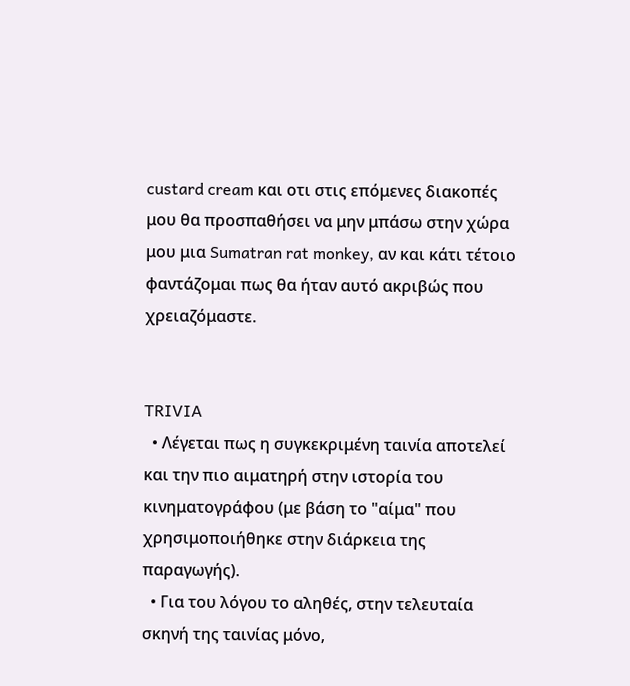custard cream και οτι στις επόμενες διακοπές μου θα προσπαθήσει να μην μπάσω στην χώρα μου μια Sumatran rat monkey, αν και κάτι τέτοιο φαντάζομαι πως θα ήταν αυτό ακριβώς που χρειαζόμαστε.


TRIVIA
  • Λέγεται πως η συγκεκριμένη ταινία αποτελεί και την πιο αιματηρή στην ιστορία του κινηματογράφου (με βάση το "αίμα" που χρησιμοποιήθηκε στην διάρκεια της παραγωγής).
  • Για του λόγου το αληθές, στην τελευταία σκηνή της ταινίας μόνο,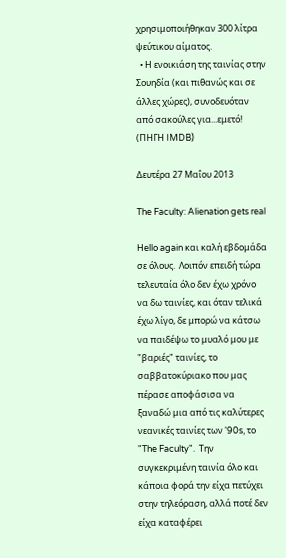χρησιμοποιήθηκαν 300 λίτρα ψεύτικου αίματος.
  • Η ενοικιάση της ταινίας στην Σουηδία (και πιθανώς και σε άλλες χώρες), συνοδευόταν από σακούλες για...εμετό!
(ΠΗΓΗ IMDB)

Δευτέρα 27 Μαΐου 2013

The Faculty: Alienation gets real

Hello again και καλή εβδομάδα σε όλους.  Λοιπόν επειδή τώρα τελευταία όλο δεν έχω χρόνο να δω ταινίες, και όταν τελικά έχω λίγο, δε μπορώ να κάτσω να παιδέψω το μυαλό μου με "βαριές" ταινίες, το σαββατοκύριακο που μας πέρασε αποφάσισα να ξαναδώ μια από τις καλύτερες νεανικές ταινίες των '90s, το "The Faculty".  Την συγκεκριμένη ταινία όλο και κάποια φορά την είχα πετύχει στην τηλεόραση, αλλά ποτέ δεν είχα καταφέρει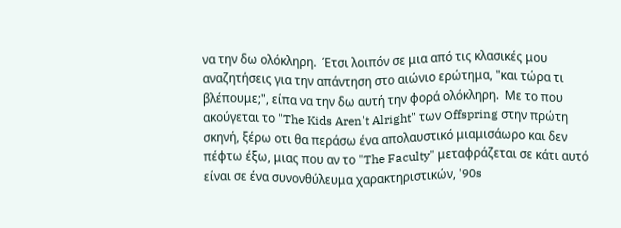να την δω ολόκληρη.  Έτσι λοιπόν σε μια από τις κλασικές μου αναζητήσεις για την απάντηση στο αιώνιο ερώτημα, "και τώρα τι βλέπουμε;", είπα να την δω αυτή την φορά ολόκληρη.  Με το που ακούγεται το "The Kids Aren't Alright" των Offspring στην πρώτη σκηνή, ξέρω οτι θα περάσω ένα απολαυστικό μιαμισάωρο και δεν πέφτω έξω, μιας που αν το "The Faculty" μεταφράζεται σε κάτι αυτό είναι σε ένα συνονθύλευμα χαρακτηριστικών, '90s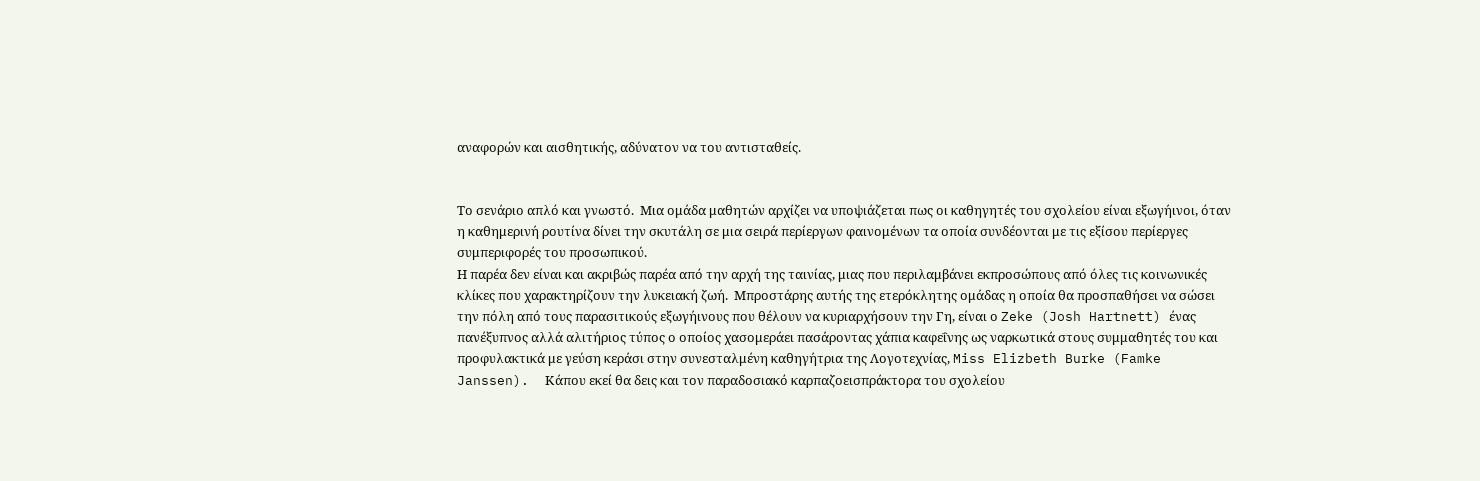αναφορών και αισθητικής, αδύνατον να του αντισταθείς.


Το σενάριο απλό και γνωστό.  Μια ομάδα μαθητών αρχίζει να υποψιάζεται πως οι καθηγητές του σχολείου είναι εξωγήινοι, όταν η καθημερινή ρουτίνα δίνει την σκυτάλη σε μια σειρά περίεργων φαινομένων τα οποία συνδέονται με τις εξίσου περίεργες συμπεριφορές του προσωπικού.
Η παρέα δεν είναι και ακριβώς παρέα από την αρχή της ταινίας, μιας που περιλαμβάνει εκπροσώπους από όλες τις κοινωνικές κλίκες που χαρακτηρίζουν την λυκειακή ζωή.  Μπροστάρης αυτής της ετερόκλητης ομάδας η οποία θα προσπαθήσει να σώσει την πόλη από τους παρασιτικούς εξωγήινους που θέλουν να κυριαρχήσουν την Γη, είναι ο Zeke (Josh Hartnett) ένας πανέξυπνος αλλά αλιτήριος τύπος ο οποίος χασομεράει πασάροντας χάπια καφεΐνης ως ναρκωτικά στους συμμαθητές του και προφυλακτικά με γεύση κεράσι στην συνεσταλμένη καθηγήτρια της Λογοτεχνίας, Miss Elizbeth Burke (Famke Janssen).  Κάπου εκεί θα δεις και τον παραδοσιακό καρπαζοεισπράκτορα του σχολείου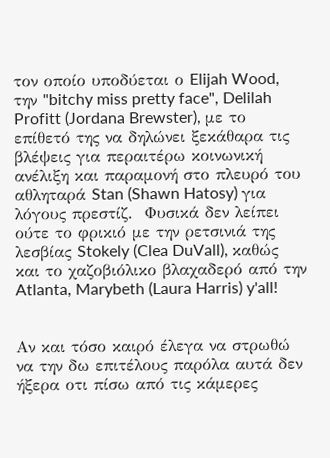τον οποίο υποδύεται ο Elijah Wood, την "bitchy miss pretty face", Delilah Profitt (Jordana Brewster), με το επίθετό της να δηλώνει ξεκάθαρα τις βλέψεις για περαιτέρω κοινωνική ανέλιξη και παραμονή στο πλευρό του αθληταρά Stan (Shawn Hatosy) για λόγους πρεστίζ.  Φυσικά δεν λείπει ούτε το φρικιό με την ρετσινιά της λεσβίας Stokely (Clea DuVall), καθώς και το χαζοβιόλικο βλαχαδερό από την Atlanta, Marybeth (Laura Harris) y'all!


Αν και τόσο καιρό έλεγα να στρωθώ να την δω επιτέλους παρόλα αυτά δεν ήξερα οτι πίσω από τις κάμερες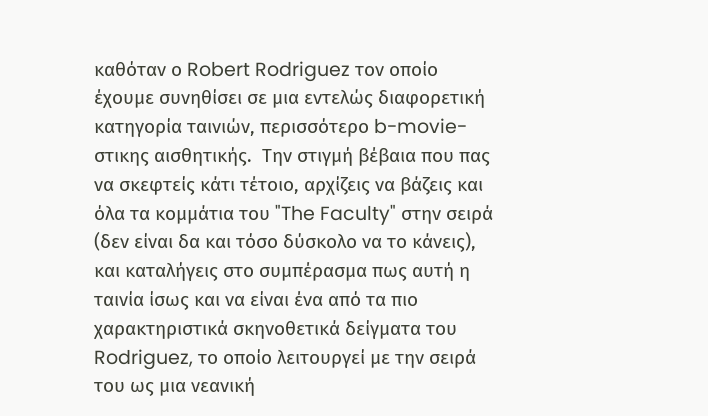καθόταν ο Robert Rodriguez τον οποίο έχουμε συνηθίσει σε μια εντελώς διαφορετική κατηγορία ταινιών, περισσότερο b-movie-στικης αισθητικής.  Την στιγμή βέβαια που πας να σκεφτείς κάτι τέτοιο, αρχίζεις να βάζεις και όλα τα κομμάτια του "The Faculty" στην σειρά (δεν είναι δα και τόσο δύσκολο να το κάνεις), και καταλήγεις στο συμπέρασμα πως αυτή η ταινία ίσως και να είναι ένα από τα πιο χαρακτηριστικά σκηνοθετικά δείγματα του Rodriguez, το οποίο λειτουργεί με την σειρά του ως μια νεανική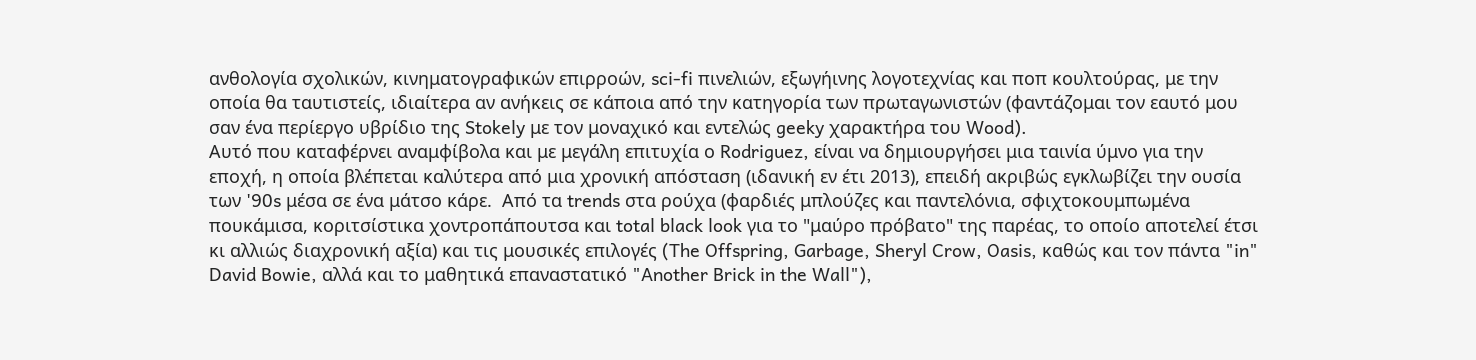ανθολογία σχολικών, κινηματογραφικών επιρροών, sci-fi πινελιών, εξωγήινης λογοτεχνίας και ποπ κουλτούρας, με την οποία θα ταυτιστείς, ιδιαίτερα αν ανήκεις σε κάποια από την κατηγορία των πρωταγωνιστών (φαντάζομαι τον εαυτό μου σαν ένα περίεργο υβρίδιο της Stokely με τον μοναχικό και εντελώς geeky χαρακτήρα του Wood).
Αυτό που καταφέρνει αναμφίβολα και με μεγάλη επιτυχία ο Rodriguez, είναι να δημιουργήσει μια ταινία ύμνο για την εποχή, η οποία βλέπεται καλύτερα από μια χρονική απόσταση (ιδανική εν έτι 2013), επειδή ακριβώς εγκλωβίζει την ουσία των '90s μέσα σε ένα μάτσο κάρε.  Από τα trends στα ρούχα (φαρδιές μπλούζες και παντελόνια, σφιχτοκουμπωμένα πουκάμισα, κοριτσίστικα χοντροπάπουτσα και total black look για το "μαύρο πρόβατο" της παρέας, το οποίο αποτελεί έτσι κι αλλιώς διαχρονική αξία) και τις μουσικές επιλογές (The Offspring, Garbage, Sheryl Crow, Oasis, καθώς και τον πάντα "in" David Bowie, αλλά και το μαθητικά επαναστατικό "Another Brick in the Wall"),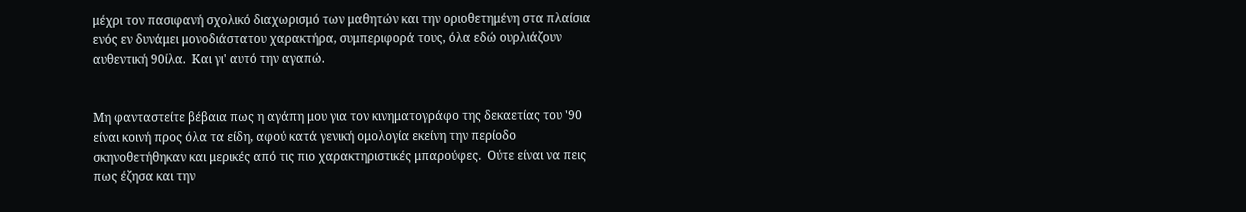μέχρι τον πασιφανή σχολικό διαχωρισμό των μαθητών και την οριοθετημένη στα πλαίσια ενός εν δυνάμει μονοδιάστατου χαρακτήρα, συμπεριφορά τους, όλα εδώ ουρλιάζουν αυθεντική 90ίλα.  Και γι' αυτό την αγαπώ.


Μη φανταστείτε βέβαια πως η αγάπη μου για τον κινηματογράφο της δεκαετίας του '90 είναι κοινή προς όλα τα είδη, αφού κατά γενική ομολογία εκείνη την περίοδο σκηνοθετήθηκαν και μερικές από τις πιο χαρακτηριστικές μπαρούφες.  Ούτε είναι να πεις πως έζησα και την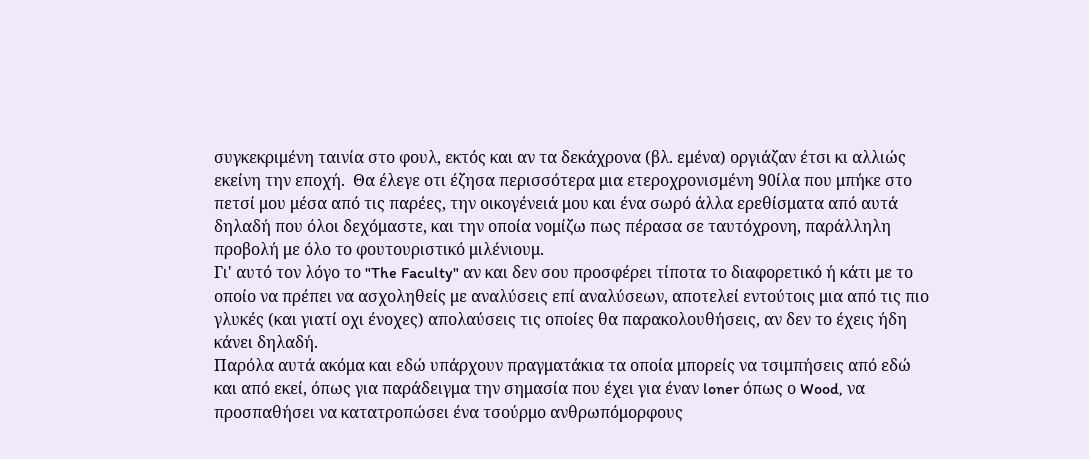συγκεκριμένη ταινία στο φουλ, εκτός και αν τα δεκάχρονα (βλ. εμένα) οργιάζαν έτσι κι αλλιώς εκείνη την εποχή.  Θα έλεγε οτι έζησα περισσότερα μια ετεροχρονισμένη 90ίλα που μπήκε στο πετσί μου μέσα από τις παρέες, την οικογένειά μου και ένα σωρό άλλα ερεθίσματα από αυτά δηλαδή που όλοι δεχόμαστε, και την οποία νομίζω πως πέρασα σε ταυτόχρονη, παράλληλη προβολή με όλο το φουτουριστικό μιλένιουμ.
Γι' αυτό τον λόγο το "The Faculty" αν και δεν σου προσφέρει τίποτα το διαφορετικό ή κάτι με το οποίο να πρέπει να ασχοληθείς με αναλύσεις επί αναλύσεων, αποτελεί εντούτοις μια από τις πιο γλυκές (και γιατί οχι ένοχες) απολαύσεις τις οποίες θα παρακολουθήσεις, αν δεν το έχεις ήδη κάνει δηλαδή.
Παρόλα αυτά ακόμα και εδώ υπάρχουν πραγματάκια τα οποία μπορείς να τσιμπήσεις από εδώ και από εκεί, όπως για παράδειγμα την σημασία που έχει για έναν loner όπως ο Wood, να προσπαθήσει να κατατροπώσει ένα τσούρμο ανθρωπόμορφους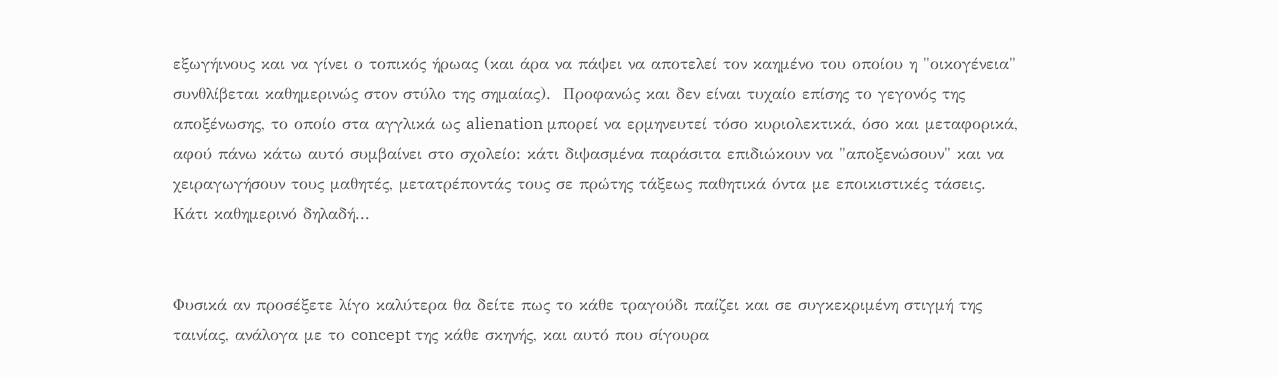εξωγήινους και να γίνει ο τοπικός ήρωας (και άρα να πάψει να αποτελεί τον καημένο του οποίου η "οικογένεια" συνθλίβεται καθημερινώς στον στύλο της σημαίας).  Προφανώς και δεν είναι τυχαίο επίσης το γεγονός της αποξένωσης, το οποίο στα αγγλικά ως alienation μπορεί να ερμηνευτεί τόσο κυριολεκτικά, όσο και μεταφορικά, αφού πάνω κάτω αυτό συμβαίνει στο σχολείο: κάτι διψασμένα παράσιτα επιδιώκουν να "αποξενώσουν" και να χειραγωγήσουν τους μαθητές, μετατρέποντάς τους σε πρώτης τάξεως παθητικά όντα με εποικιστικές τάσεις.  Κάτι καθημερινό δηλαδή...


Φυσικά αν προσέξετε λίγο καλύτερα θα δείτε πως το κάθε τραγούδι παίζει και σε συγκεκριμένη στιγμή της ταινίας, ανάλογα με το concept της κάθε σκηνής, και αυτό που σίγουρα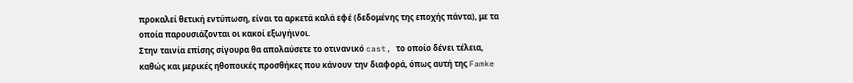προκαλεί θετική εντύπωση, είναι τα αρκετά καλά εφέ (δεδομένης της εποχής πάντα), με τα οποία παρουσιάζονται οι κακοί εξωγήινοι.
Στην ταινία επίσης σίγουρα θα απολαύσετε το οτινανικό cast, το οποίο δένει τέλεια, καθώς και μερικές ηθοποικές προσθήκες που κάνουν την διαφορά, όπως αυτή της Famke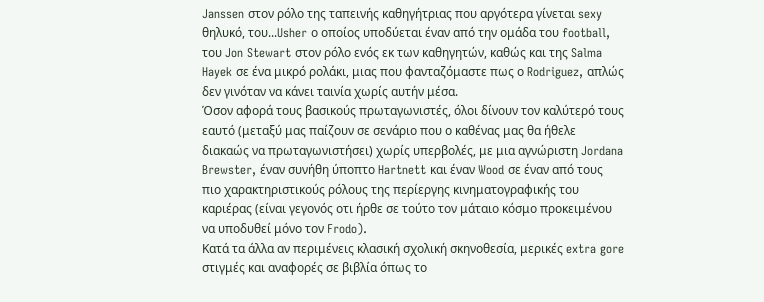Janssen στον ρόλο της ταπεινής καθηγήτριας που αργότερα γίνεται sexy θηλυκό, του...Usher ο οποίος υποδύεται έναν από την ομάδα του football, του Jon Stewart στον ρόλο ενός εκ των καθηγητών, καθώς και της Salma Hayek σε ένα μικρό ρολάκι, μιας που φανταζόμαστε πως ο Rodriguez, απλώς δεν γινόταν να κάνει ταινία χωρίς αυτήν μέσα.
Όσον αφορά τους βασικούς πρωταγωνιστές, όλοι δίνουν τον καλύτερό τους εαυτό (μεταξύ μας παίζουν σε σενάριο που ο καθένας μας θα ήθελε διακαώς να πρωταγωνιστήσει) χωρίς υπερβολές, με μια αγνώριστη Jordana Brewster, έναν συνήθη ύποπτο Hartnett και έναν Wood σε έναν από τους πιο χαρακτηριστικούς ρόλους της περίεργης κινηματογραφικής του καριέρας (είναι γεγονός οτι ήρθε σε τούτο τον μάταιο κόσμο προκειμένου να υποδυθεί μόνο τον Frodo).
Κατά τα άλλα αν περιμένεις κλασική σχολική σκηνοθεσία, μερικές extra gore στιγμές και αναφορές σε βιβλία όπως το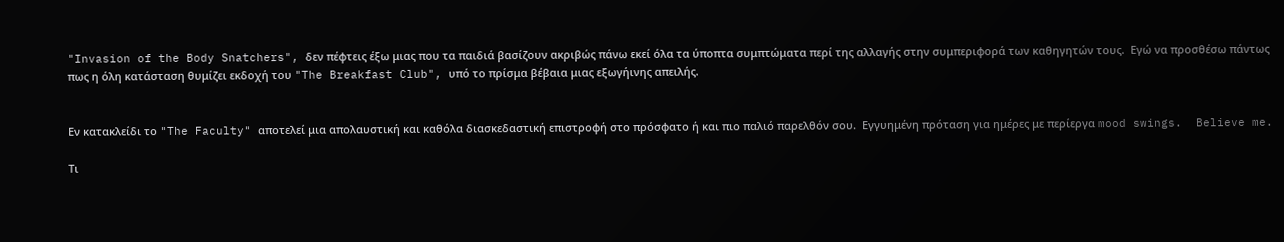"Invasion of the Body Snatchers", δεν πέφτεις έξω μιας που τα παιδιά βασίζουν ακριβώς πάνω εκεί όλα τα ύποπτα συμπτώματα περί της αλλαγής στην συμπεριφορά των καθηγητών τους.  Εγώ να προσθέσω πάντως πως η όλη κατάσταση θυμίζει εκδοχή του "The Breakfast Club", υπό το πρίσμα βέβαια μιας εξωγήινης απειλής.


Εν κατακλείδι το "The Faculty" αποτελεί μια απολαυστική και καθόλα διασκεδαστική επιστροφή στο πρόσφατο ή και πιο παλιό παρελθόν σου.  Εγγυημένη πρόταση για ημέρες με περίεργα mood swings.  Believe me.

Τι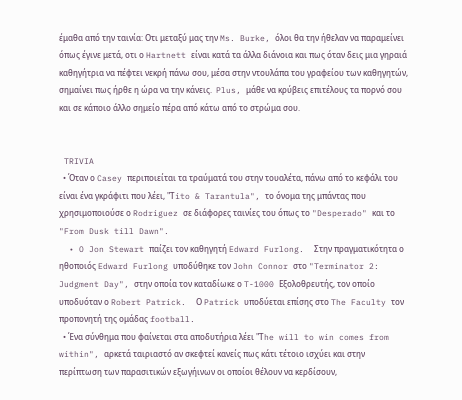έμαθα από την ταινία: Οτι μεταξύ μας την Ms. Burke, όλοι θα την ήθελαν να παραμείνει όπως έγινε μετά, οτι ο Hartnett είναι κατά τα άλλα διάνοια και πως όταν δεις μια γηραιά καθηγήτρια να πέφτει νεκρή πάνω σου, μέσα στην ντουλάπα του γραφείου των καθηγητών, σημαίνει πως ήρθε η ώρα να την κάνεις.  Plus, μάθε να κρύβεις επιτέλους τα πορνό σου και σε κάποιο άλλο σημείο πέρα από κάτω από το στρώμα σου.


 TRIVIA
  • Όταν ο Casey περιποιείται τα τραύματά του στην τουαλέτα, πάνω από το κεφάλι του είναι ένα γκράφιτι που λέει, "Τito & Tarantula", το όνομα της μπάντας που χρησιμοποιούσε ο Rodriguez σε διάφορες ταινίες του όπως το "Desperado" και το "From Dusk till Dawn".
  • O Jon Stewart παίζει τον καθηγητή Edward Furlong.  Στην πραγματικότητα ο ηθοποιός Edward Furlong υποδύθηκε τον John Connor στο "Terminator 2: Judgment Day", στην οποία τον καταδίωκε ο T-1000 Εξολοθρευτής, τον οποίο υποδυόταν ο Robert Patrick.  Ο Patrick υποδύεται επίσης στο The Faculty τον προπονητή της ομάδας football.
  • Ένα σύνθημα που φαίνεται στα αποδυτήρια λέει "Τhe will to win comes from within", αρκετά ταιριαστό αν σκεφτεί κανείς πως κάτι τέτοιο ισχύει και στην περίπτωση των παρασιτικών εξωγήινων οι οποίοι θέλουν να κερδίσουν,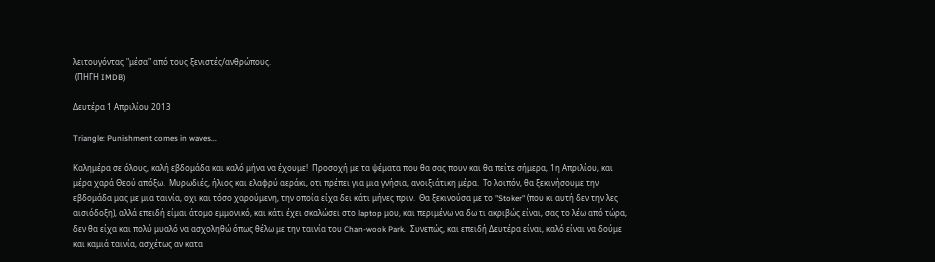λειτουγόντας "μέσα" από τους ξενιστές/ανθρώπους.
 (ΠΗΓΗ IMDB)

Δευτέρα 1 Απριλίου 2013

Triangle: Punishment comes in waves...

Καλημέρα σε όλους, καλή εβδομάδα και καλό μήνα να έχουμε!  Προσοχή με τα ψέματα που θα σας πουν και θα πείτε σήμερα, 1η Απριλίου, και μέρα χαρά Θεού απόξω.  Μυρωδιές, ήλιος και ελαφρύ αεράκι, οτι πρέπει για μια γνήσια, ανοιξιάτικη μέρα.  Το λοιπόν, θα ξεκινήσουμε την εβδομάδα μας με μια ταινία, οχι και τόσο χαρούμενη, την οποία είχα δει κάτι μήνες πριν.  Θα ξεκινούσα με το "Stoker" (που κι αυτή δεν την λες αισιόδοξη), αλλά επειδή είμαι άτομο εμμονικό, και κάτι έχει σκαλώσει στο laptop μου, και περιμένω να δω τι ακριβώς είναι, σας το λέω από τώρα, δεν θα είχα και πολύ μυαλό να ασχοληθώ όπως θέλω με την ταινία του Chan-wook Park.  Συνεπώς, και επειδή Δευτέρα είναι, καλό είναι να δούμε και καμιά ταινία, ασχέτως αν κατα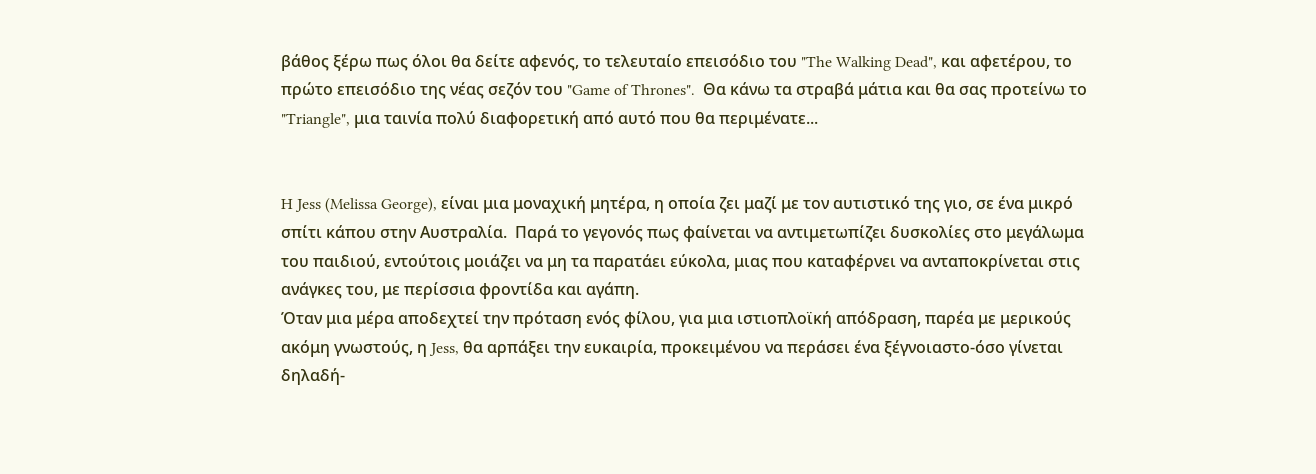βάθος ξέρω πως όλοι θα δείτε αφενός, το τελευταίο επεισόδιο του "The Walking Dead", και αφετέρου, το πρώτο επεισόδιο της νέας σεζόν του "Game of Thrones".  Θα κάνω τα στραβά μάτια και θα σας προτείνω το "Triangle", μια ταινία πολύ διαφορετική από αυτό που θα περιμένατε...


H Jess (Melissa George), είναι μια μοναχική μητέρα, η οποία ζει μαζί με τον αυτιστικό της γιο, σε ένα μικρό σπίτι κάπου στην Αυστραλία.  Παρά το γεγονός πως φαίνεται να αντιμετωπίζει δυσκολίες στο μεγάλωμα του παιδιού, εντούτοις μοιάζει να μη τα παρατάει εύκολα, μιας που καταφέρνει να ανταποκρίνεται στις ανάγκες του, με περίσσια φροντίδα και αγάπη.
Όταν μια μέρα αποδεχτεί την πρόταση ενός φίλου, για μια ιστιοπλοϊκή απόδραση, παρέα με μερικούς ακόμη γνωστούς, η Jess, θα αρπάξει την ευκαιρία, προκειμένου να περάσει ένα ξέγνοιαστο-όσο γίνεται δηλαδή-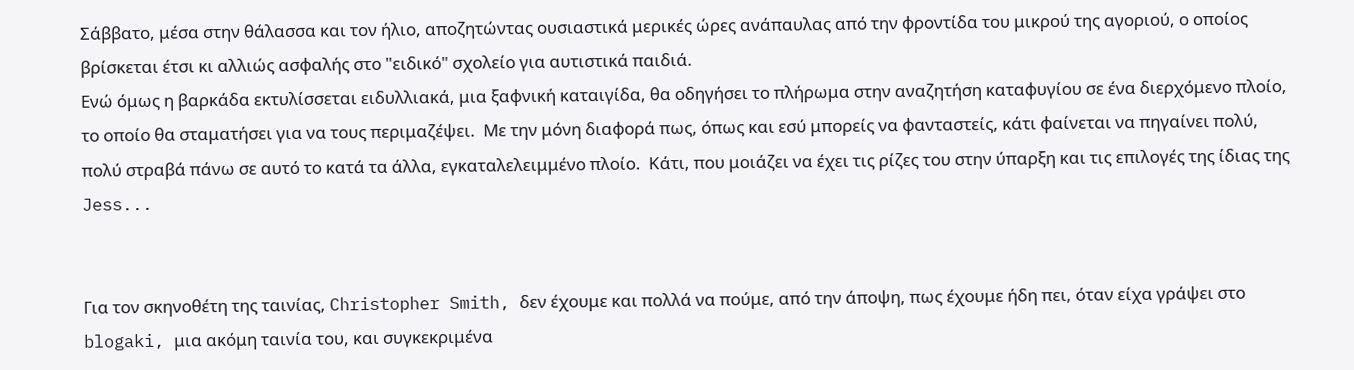Σάββατο, μέσα στην θάλασσα και τον ήλιο, αποζητώντας ουσιαστικά μερικές ώρες ανάπαυλας από την φροντίδα του μικρού της αγοριού, ο οποίος βρίσκεται έτσι κι αλλιώς ασφαλής στο "ειδικό" σχολείο για αυτιστικά παιδιά.
Ενώ όμως η βαρκάδα εκτυλίσσεται ειδυλλιακά, μια ξαφνική καταιγίδα, θα οδηγήσει το πλήρωμα στην αναζητήση καταφυγίου σε ένα διερχόμενο πλοίο, το οποίο θα σταματήσει για να τους περιμαζέψει.  Με την μόνη διαφορά πως, όπως και εσύ μπορείς να φανταστείς, κάτι φαίνεται να πηγαίνει πολύ, πολύ στραβά πάνω σε αυτό το κατά τα άλλα, εγκαταλελειμμένο πλοίο.  Κάτι, που μοιάζει να έχει τις ρίζες του στην ύπαρξη και τις επιλογές της ίδιας της Jess...


Για τον σκηνοθέτη της ταινίας, Christopher Smith, δεν έχουμε και πολλά να πούμε, από την άποψη, πως έχουμε ήδη πει, όταν είχα γράψει στο blogaki, μια ακόμη ταινία του, και συγκεκριμένα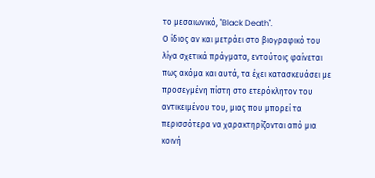το μεσαιωνικό, "Black Death".
Ο ίδιος αν και μετράει στο βιογραφικό του λίγα σχετικά πράγματα, εντούτοις φαίνεται πως ακόμα και αυτά, τα έχει κατασκευάσει με προσεγμένη πίστη στο ετερόκλητον του αντικειμένου του, μιας που μπορεί τα περισσότερα να χαρακτηρίζονται από μια κοινή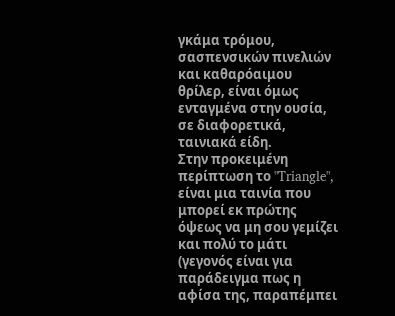γκάμα τρόμου, σασπενσικών πινελιών και καθαρόαιμου θρίλερ, είναι όμως ενταγμένα στην ουσία, σε διαφορετικά, ταινιακά είδη.
Στην προκειμένη περίπτωση το "Triangle", είναι μια ταινία που μπορεί εκ πρώτης όψεως να μη σου γεμίζει και πολύ το μάτι (γεγονός είναι για παράδειγμα πως η αφίσα της, παραπέμπει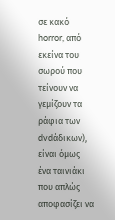σε κακό horror, από εκείνα του σωρού που τείνουν να γεμίζουν τα ράφια των dvdάδικων), είναι όμως ένα ταινιάκι που απλώς αποφασίζει να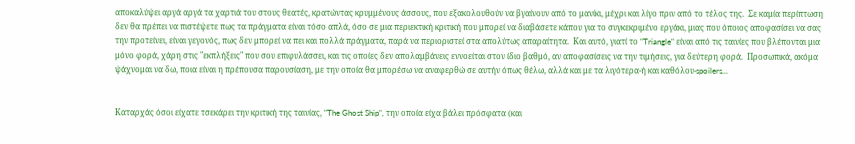αποκαλύψει αργά αργά τα χαρτιά του στους θεατές, κρατώντας κρυμμένους άσσους, που εξακολουθούν να βγαίνουν από το μανίκι, μέχρι και λίγο πριν από το τέλος της.  Σε καμία περίπτωση δεν θα πρέπει να πιστέψετε πως τα πράγματα είναι τόσο απλά, όσο σε μια περιεκτική κριτική που μπορεί να διαβάσετε κάπου για το συγκεκριμένο εργάκι, μιας που όποιος αποφασίσει να σας την προτείνει, είναι γεγονός, πως δεν μπορεί να πει και πολλά πράγματα, παρά να περιοριστεί στα απολύτως απαραίτητα.  Και αυτό, γιατί το "Triangle" είναι από τις ταινίες που βλέπονται μια μόνο φορά, χάρη στις "εκπλήξεις" που σου επιφυλάσσει, και τις οποίες δεν απολαμβάνεις εννοείται στον ίδιο βαθμό, αν αποφασίσεις να την τιμήσεις, για δεύτερη φορά.  Προσωπικά, ακόμα ψάχνομαι να δω, ποια είναι η πρέπουσα παρουσίαση, με την οποία θα μπορέσω να αναφερθώ σε αυτήν όπως θέλω, αλλά και με τα λιγότερα-ή και καθόλου-spoilers...


Καταρχάς όσοι είχατε τσεκάρει την κριτική της ταινίας, "The Ghost Ship", την οποία είχα βάλει πρόσφατα (και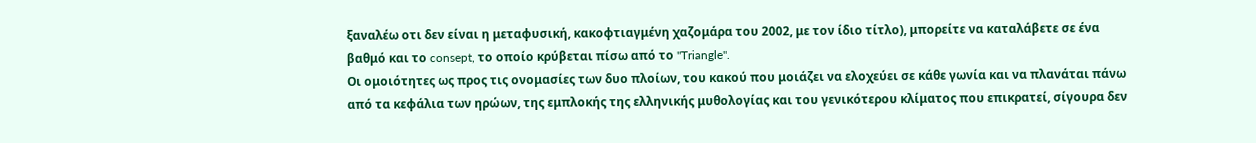ξαναλέω οτι δεν είναι η μεταφυσική, κακοφτιαγμένη χαζομάρα του 2002, με τον ίδιο τίτλο), μπορείτε να καταλάβετε σε ένα βαθμό και το consept, το οποίο κρύβεται πίσω από το "Triangle".
Οι ομοιότητες ως προς τις ονομασίες των δυο πλοίων, του κακού που μοιάζει να ελοχεύει σε κάθε γωνία και να πλανάται πάνω από τα κεφάλια των ηρώων, της εμπλοκής της ελληνικής μυθολογίας και του γενικότερου κλίματος που επικρατεί, σίγουρα δεν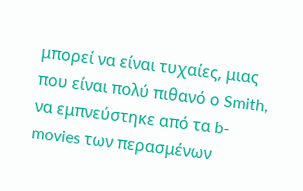μπορεί να είναι τυχαίες, μιας που είναι πολύ πιθανό ο Smith, να εμπνεύστηκε από τα b-movies των περασμένων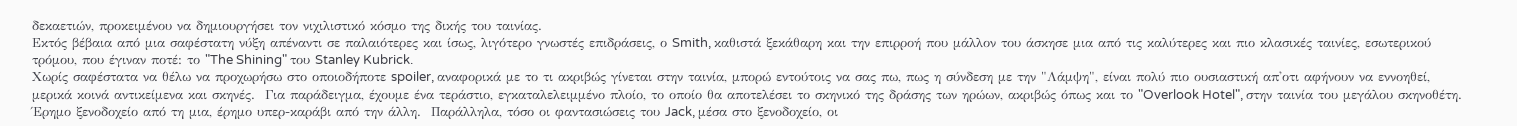δεκαετιών, προκειμένου να δημιουργήσει τον νιχιλιστικό κόσμο της δικής του ταινίας.
Εκτός βέβαια από μια σαφέστατη νύξη απέναντι σε παλαιότερες και ίσως, λιγότερο γνωστές επιδράσεις, ο Smith, καθιστά ξεκάθαρη και την επιρροή που μάλλον του άσκησε μια από τις καλύτερες και πιο κλασικές ταινίες, εσωτερικού τρόμου, που έγιναν ποτέ: το "The Shining" του Stanley Kubrick.
Χωρίς σαφέστατα να θέλω να προχωρήσω στο οποιοδήποτε spoiler, αναφορικά με το τι ακριβώς γίνεται στην ταινία, μπορώ εντούτοις να σας πω, πως η σύνδεση με την "Λάμψη", είναι πολύ πιο ουσιαστική απ'οτι αφήνουν να εννοηθεί, μερικά κοινά αντικείμενα και σκηνές.  Για παράδειγμα, έχουμε ένα τεράστιο, εγκαταλελειμμένο πλοίο, το οποίο θα αποτελέσει το σκηνικό της δράσης των ηρώων, ακριβώς όπως και το "Overlook Hotel", στην ταινία του μεγάλου σκηνοθέτη.  Έρημο ξενοδοχείο από τη μια, έρημο υπερ-καράβι από την άλλη.  Παράλληλα, τόσο οι φαντασιώσεις του Jack, μέσα στο ξενοδοχείο, οι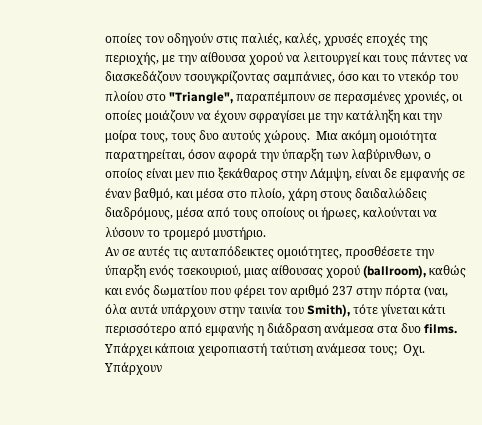οποίες τον οδηγούν στις παλιές, καλές, χρυσές εποχές της περιοχής, με την αίθουσα χορού να λειτουργεί και τους πάντες να διασκεδάζουν τσουγκρίζοντας σαμπάνιες, όσο και το ντεκόρ του πλοίου στο "Triangle", παραπέμπουν σε περασμένες χρονιές, οι οποίες μοιάζουν να έχουν σφραγίσει με την κατάληξη και την μοίρα τους, τους δυο αυτούς χώρους.  Μια ακόμη ομοιότητα παρατηρείται, όσον αφορά την ύπαρξη των λαβύρινθων, ο οποίος είναι μεν πιο ξεκάθαρος στην Λάμψη, είναι δε εμφανής σε έναν βαθμό, και μέσα στο πλοίο, χάρη στους δαιδαλώδεις διαδρόμους, μέσα από τους οποίους οι ήρωες, καλούνται να λύσουν το τρομερό μυστήριο.
Αν σε αυτές τις αυταπόδεικτες ομοιότητες, προσθέσετε την ύπαρξη ενός τσεκουριού, μιας αίθουσας χορού (ballroom), καθώς και ενός δωματίου που φέρει τον αριθμό 237 στην πόρτα (ναι, όλα αυτά υπάρχουν στην ταινία του Smith), τότε γίνεται κάτι περισσότερο από εμφανής η διάδραση ανάμεσα στα δυο films.  Υπάρχει κάποια χειροπιαστή ταύτιση ανάμεσα τους;  Οχι.  Υπάρχουν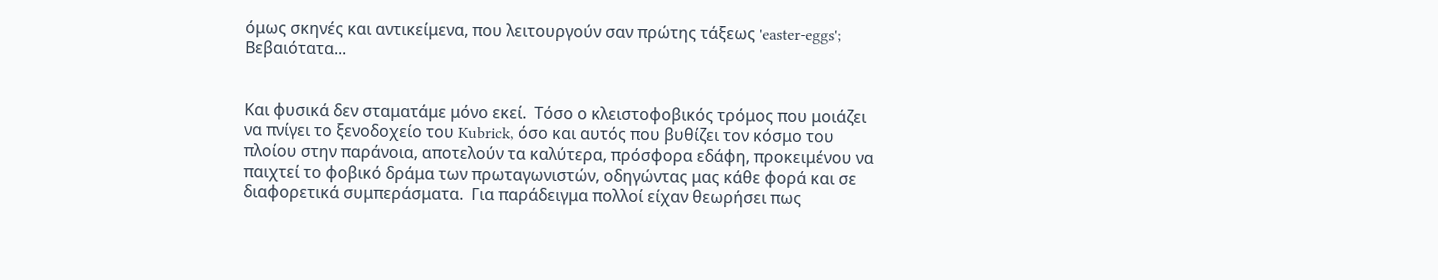όμως σκηνές και αντικείμενα, που λειτουργούν σαν πρώτης τάξεως 'easter-eggs';  Βεβαιότατα...


Και φυσικά δεν σταματάμε μόνο εκεί.  Τόσο ο κλειστοφοβικός τρόμος που μοιάζει να πνίγει το ξενοδοχείο του Kubrick, όσο και αυτός που βυθίζει τον κόσμο του πλοίου στην παράνοια, αποτελούν τα καλύτερα, πρόσφορα εδάφη, προκειμένου να παιχτεί το φοβικό δράμα των πρωταγωνιστών, οδηγώντας μας κάθε φορά και σε διαφορετικά συμπεράσματα.  Για παράδειγμα πολλοί είχαν θεωρήσει πως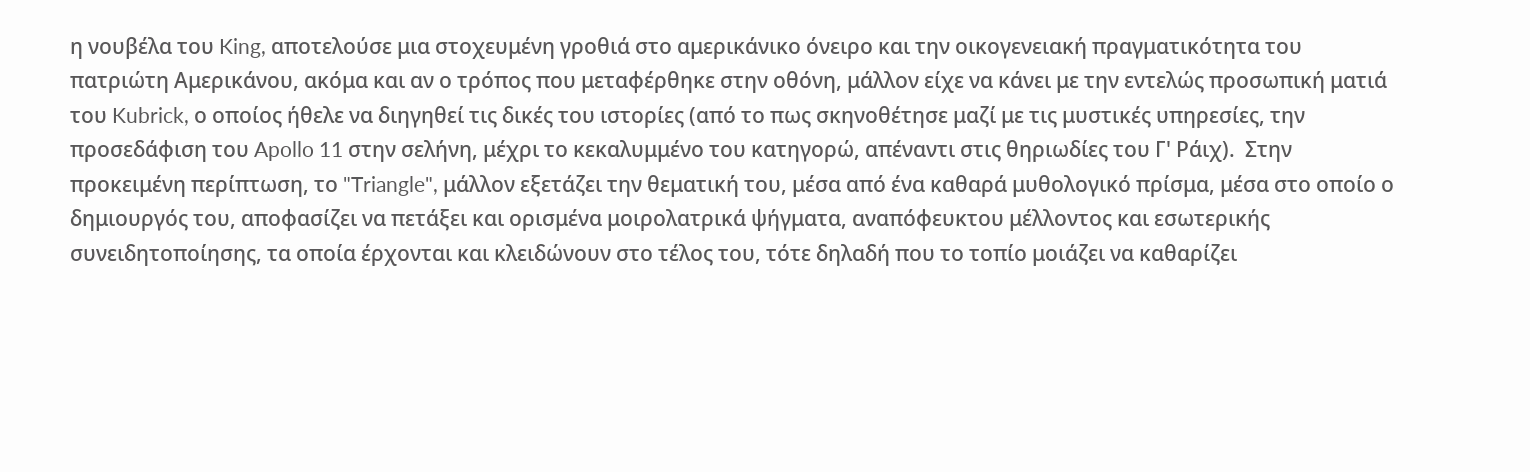η νουβέλα του King, αποτελούσε μια στοχευμένη γροθιά στο αμερικάνικο όνειρο και την οικογενειακή πραγματικότητα του πατριώτη Αμερικάνου, ακόμα και αν ο τρόπος που μεταφέρθηκε στην οθόνη, μάλλον είχε να κάνει με την εντελώς προσωπική ματιά του Kubrick, ο οποίος ήθελε να διηγηθεί τις δικές του ιστορίες (από το πως σκηνοθέτησε μαζί με τις μυστικές υπηρεσίες, την προσεδάφιση του Apollo 11 στην σελήνη, μέχρι το κεκαλυμμένο του κατηγορώ, απέναντι στις θηριωδίες του Γ' Ράιχ).  Στην προκειμένη περίπτωση, το "Triangle", μάλλον εξετάζει την θεματική του, μέσα από ένα καθαρά μυθολογικό πρίσμα, μέσα στο οποίο ο δημιουργός του, αποφασίζει να πετάξει και ορισμένα μοιρολατρικά ψήγματα, αναπόφευκτου μέλλοντος και εσωτερικής συνειδητοποίησης, τα οποία έρχονται και κλειδώνουν στο τέλος του, τότε δηλαδή που το τοπίο μοιάζει να καθαρίζει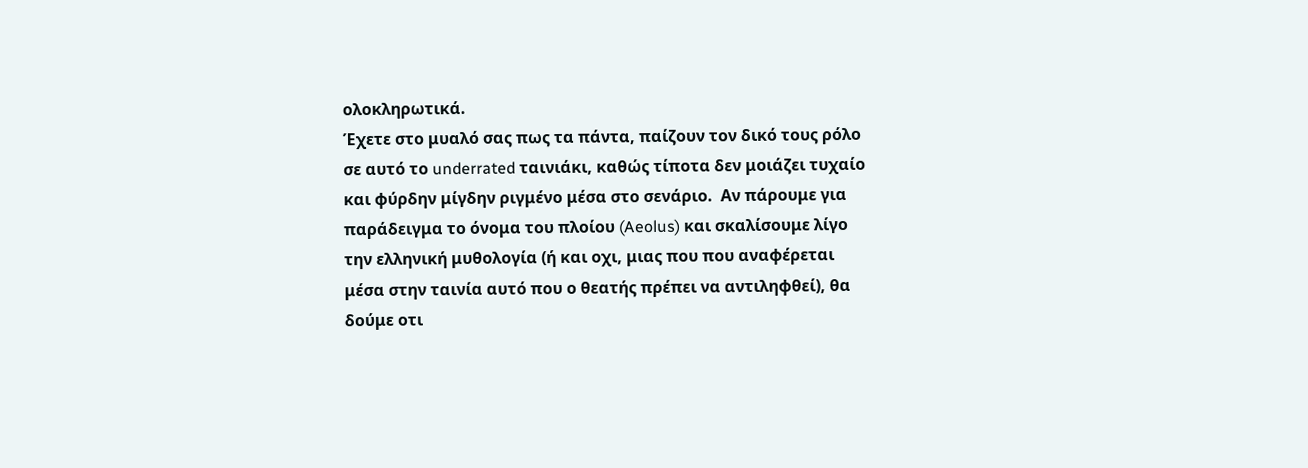ολοκληρωτικά.
Έχετε στο μυαλό σας πως τα πάντα, παίζουν τον δικό τους ρόλο σε αυτό το underrated ταινιάκι, καθώς τίποτα δεν μοιάζει τυχαίο και φύρδην μίγδην ριγμένο μέσα στο σενάριο.  Αν πάρουμε για παράδειγμα το όνομα του πλοίου (Aeolus) και σκαλίσουμε λίγο την ελληνική μυθολογία (ή και οχι, μιας που που αναφέρεται μέσα στην ταινία αυτό που ο θεατής πρέπει να αντιληφθεί), θα δούμε οτι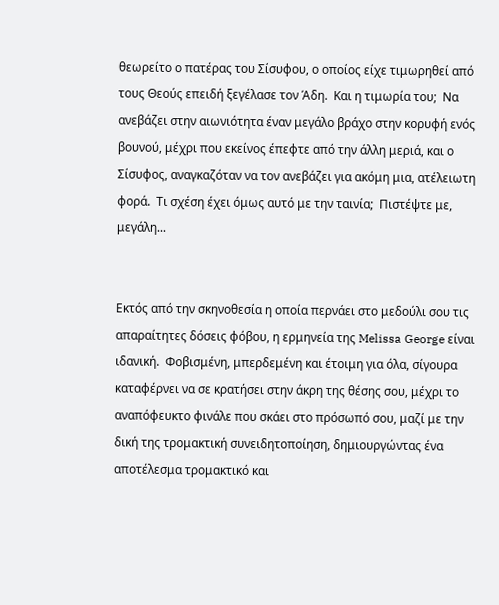θεωρείτο ο πατέρας του Σίσυφου, ο οποίος είχε τιμωρηθεί από τους Θεούς επειδή ξεγέλασε τον Άδη.  Και η τιμωρία του;  Να ανεβάζει στην αιωνιότητα έναν μεγάλο βράχο στην κορυφή ενός βουνού, μέχρι που εκείνος έπεφτε από την άλλη μεριά, και ο Σίσυφος, αναγκαζόταν να τον ανεβάζει για ακόμη μια, ατέλειωτη φορά.  Τι σχέση έχει όμως αυτό με την ταινία;  Πιστέψτε με, μεγάλη...


Εκτός από την σκηνοθεσία η οποία περνάει στο μεδούλι σου τις απαραίτητες δόσεις φόβου, η ερμηνεία της Melissa George είναι ιδανική.  Φοβισμένη, μπερδεμένη και έτοιμη για όλα, σίγουρα καταφέρνει να σε κρατήσει στην άκρη της θέσης σου, μέχρι το αναπόφευκτο φινάλε που σκάει στο πρόσωπό σου, μαζί με την δική της τρομακτική συνειδητοποίηση, δημιουργώντας ένα αποτέλεσμα τρομακτικό και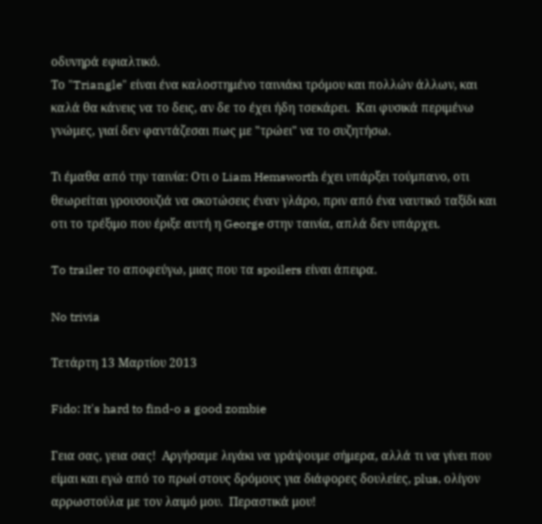οδυνηρά εφιαλτικό.
Το "Triangle" είναι ένα καλοστημένο ταινιάκι τρόμου και πολλών άλλων, και καλά θα κάνεις να το δεις, αν δε το έχει ήδη τσεκάρει.  Και φυσικά περιμένω γνώμες, γιαί δεν φαντάζεσαι πως με "τρώει" να το συζητήσω.

Τι έμαθα από την ταινία: Οτι ο Liam Hemsworth έχει υπάρξει τούμπανο, οτι θεωρείται γρουσουζιά να σκοτώσεις έναν γλάρο, πριν από ένα ναυτικό ταξίδι και οτι το τρέξιμο που έριξε αυτή η George στην ταινία, απλά δεν υπάρχει.

To trailer το αποφεύγω, μιας που τα spoilers είναι άπειρα.

No trivia

Τετάρτη 13 Μαρτίου 2013

Fido: It's hard to find-o a good zombie

Γεια σας, γεια σας!  Αργήσαμε λιγάκι να γράψουμε σήμερα, αλλά τι να γίνει που είμαι και εγώ από το πρωί στους δρόμους για διάφορες δουλείες, plus, ολίγον αρρωστούλα με τον λαιμό μου.  Περαστικά μου!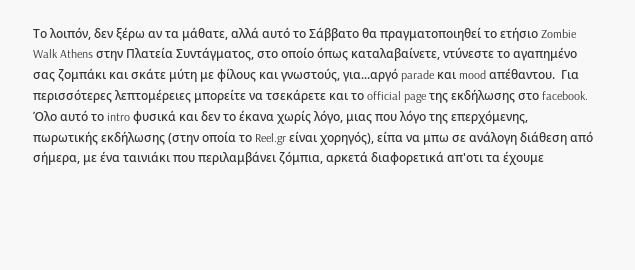Το λοιπόν, δεν ξέρω αν τα μάθατε, αλλά αυτό το Σάββατο θα πραγματοποιηθεί το ετήσιο Zombie Walk Athens στην Πλατεία Συντάγματος, στο οποίο όπως καταλαβαίνετε, ντύνεστε το αγαπημένο σας ζομπάκι και σκάτε μύτη με φίλους και γνωστούς, για...αργό parade και mood απέθαντου.  Για περισσότερες λεπτομέρειες μπορείτε να τσεκάρετε και το official page της εκδήλωσης στο facebook.  Όλο αυτό το intro φυσικά και δεν το έκανα χωρίς λόγο, μιας που λόγο της επερχόμενης, πωρωτικής εκδήλωσης (στην οποία το Reel.gr είναι χορηγός), είπα να μπω σε ανάλογη διάθεση από σήμερα, με ένα ταινιάκι που περιλαμβάνει ζόμπια, αρκετά διαφορετικά απ'οτι τα έχουμε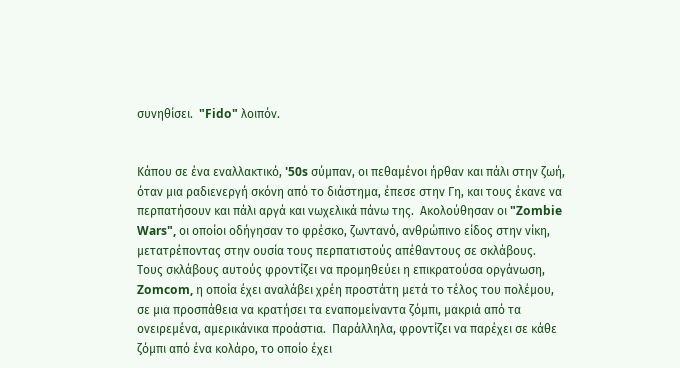συνηθίσει.  "Fido" λοιπόν.


Κάπου σε ένα εναλλακτικό, '50s σύμπαν, οι πεθαμένοι ήρθαν και πάλι στην ζωή, όταν μια ραδιενεργή σκόνη από το διάστημα, έπεσε στην Γη, και τους έκανε να περπατήσουν και πάλι αργά και νωχελικά πάνω της.  Ακολούθησαν οι "Zombie Wars", οι οποίοι οδήγησαν το φρέσκο, ζωντανό, ανθρώπινο είδος στην νίκη, μετατρέποντας στην ουσία τους περπατιστούς απέθαντους σε σκλάβους.  Τους σκλάβους αυτούς φροντίζει να προμηθεύει η επικρατούσα οργάνωση, Zomcom, η οποία έχει αναλάβει χρέη προστάτη μετά το τέλος του πολέμου, σε μια προσπάθεια να κρατήσει τα εναπομείναντα ζόμπι, μακριά από τα ονειρεμένα, αμερικάνικα προάστια.  Παράλληλα, φροντίζει να παρέχει σε κάθε ζόμπι από ένα κολάρο, το οποίο έχει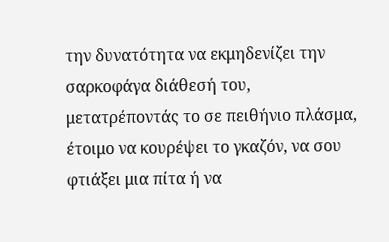την δυνατότητα να εκμηδενίζει την σαρκοφάγα διάθεσή του, μετατρέποντάς το σε πειθήνιο πλάσμα, έτοιμο να κουρέψει το γκαζόν, να σου φτιάξει μια πίτα ή να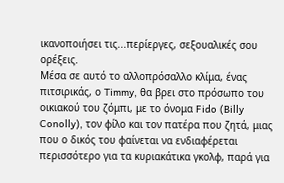ικανοποιήσει τις...περίεργες, σεξουαλικές σου ορέξεις.
Μέσα σε αυτό το αλλοπρόσαλλο κλίμα, ένας πιτσιρικάς, ο Timmy, θα βρει στο πρόσωπο του οικιακού του ζόμπι, με το όνομα Fido (Billy Conolly), τον φίλο και τον πατέρα που ζητά, μιας που ο δικός του φαίνεται να ενδιαφέρεται περισσότερο για τα κυριακάτικα γκολφ, παρά για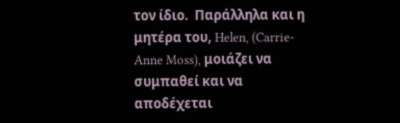τον ίδιο.  Παράλληλα και η μητέρα του, Helen, (Carrie-Anne Moss), μοιάζει να συμπαθεί και να αποδέχεται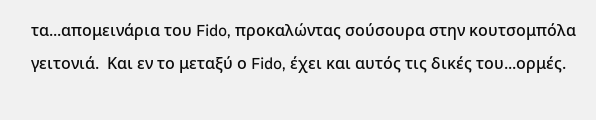τα...απομεινάρια του Fido, προκαλώντας σούσουρα στην κουτσομπόλα γειτονιά.  Και εν το μεταξύ ο Fido, έχει και αυτός τις δικές του...ορμές.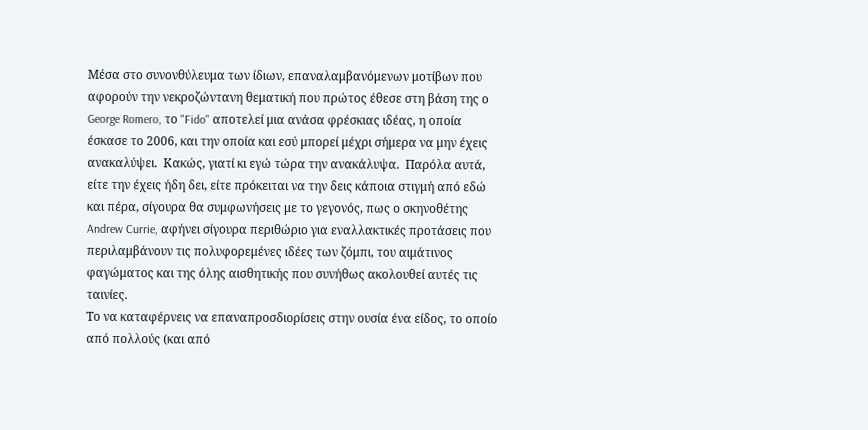Μέσα στο συνονθύλευμα των ίδιων, επαναλαμβανόμενων μοτίβων που αφορούν την νεκροζώντανη θεματική που πρώτος έθεσε στη βάση της ο George Romero, το "Fido" αποτελεί μια ανάσα φρέσκιας ιδέας, η οποία έσκασε το 2006, και την οποία και εσύ μπορεί μέχρι σήμερα να μην έχεις ανακαλύψει.  Κακώς, γιατί κι εγώ τώρα την ανακάλυψα.  Παρόλα αυτά, είτε την έχεις ήδη δει, είτε πρόκειται να την δεις κάποια στιγμή από εδώ και πέρα, σίγουρα θα συμφωνήσεις με το γεγονός, πως ο σκηνοθέτης Andrew Currie, αφήνει σίγουρα περιθώριο για εναλλακτικές προτάσεις που περιλαμβάνουν τις πολυφορεμένες ιδέες των ζόμπι, του αιμάτινος φαγώματος και της όλης αισθητικής που συνήθως ακολουθεί αυτές τις ταινίες.
Το να καταφέρνεις να επαναπροσδιορίσεις στην ουσία ένα είδος, το οποίο από πολλούς (και από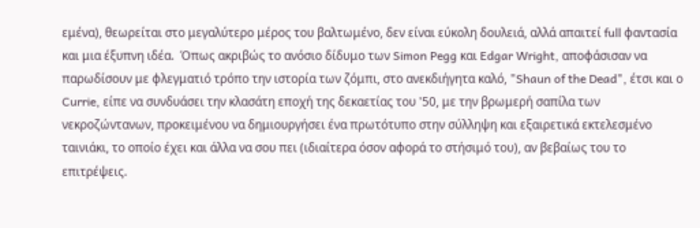εμένα), θεωρείται στο μεγαλύτερο μέρος του βαλτωμένο, δεν είναι εύκολη δουλειά, αλλά απαιτεί full φαντασία και μια έξυπνη ιδέα.  Όπως ακριβώς το ανόσιο δίδυμο των Simon Pegg και Edgar Wright, αποφάσισαν να παρωδίσουν με φλεγματιό τρόπο την ιστορία των ζόμπι, στο ανεκδιήγητα καλό, "Shaun of the Dead", έτσι και ο Currie, είπε να συνδυάσει την κλασάτη εποχή της δεκαετίας του '50, με την βρωμερή σαπίλα των νεκροζώντανων, προκειμένου να δημιουργήσει ένα πρωτότυπο στην σύλληψη και εξαιρετικά εκτελεσμένο ταινιάκι, το οποίο έχει και άλλα να σου πει (ιδιαίτερα όσον αφορά το στήσιμό του), αν βεβαίως του το επιτρέψεις.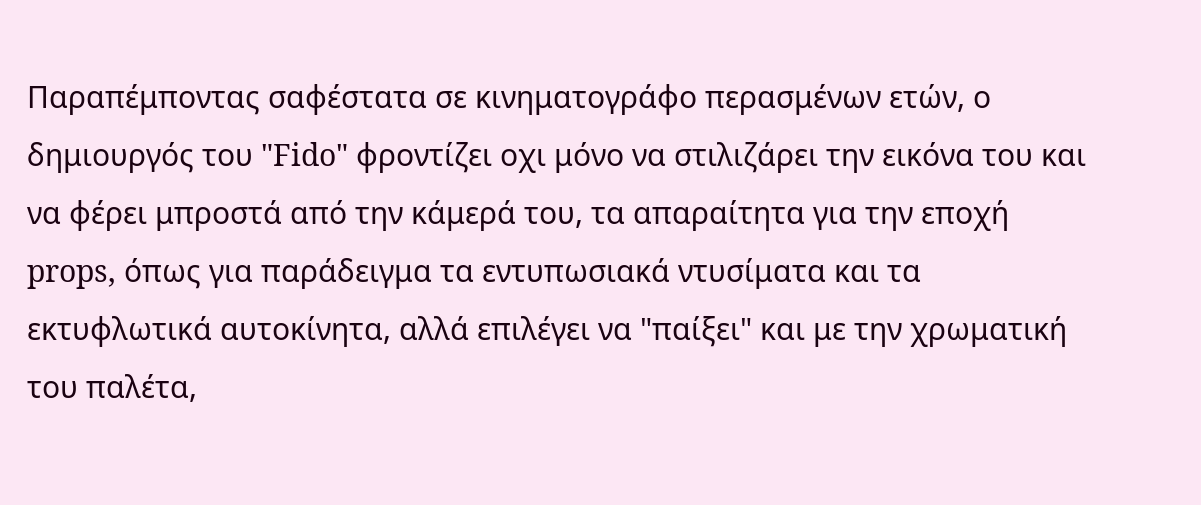Παραπέμποντας σαφέστατα σε κινηματογράφο περασμένων ετών, ο δημιουργός του "Fido" φροντίζει οχι μόνο να στιλιζάρει την εικόνα του και να φέρει μπροστά από την κάμερά του, τα απαραίτητα για την εποχή props, όπως για παράδειγμα τα εντυπωσιακά ντυσίματα και τα εκτυφλωτικά αυτοκίνητα, αλλά επιλέγει να "παίξει" και με την χρωματική του παλέτα,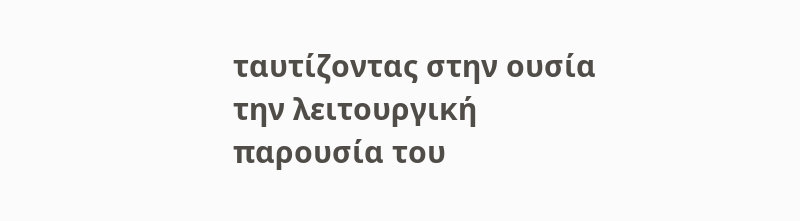ταυτίζοντας στην ουσία την λειτουργική παρουσία του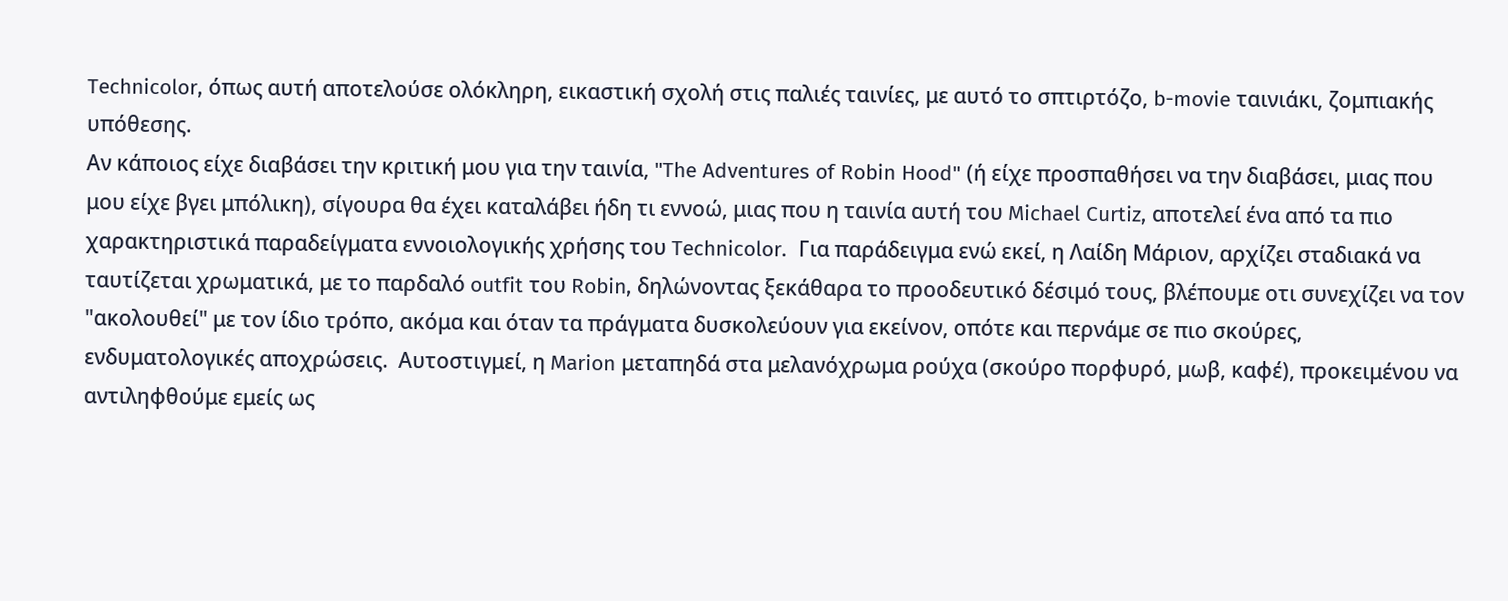Technicolor, όπως αυτή αποτελούσε ολόκληρη, εικαστική σχολή στις παλιές ταινίες, με αυτό το σπτιρτόζο, b-movie ταινιάκι, ζομπιακής υπόθεσης.
Αν κάποιος είχε διαβάσει την κριτική μου για την ταινία, "The Adventures of Robin Hood" (ή είχε προσπαθήσει να την διαβάσει, μιας που μου είχε βγει μπόλικη), σίγουρα θα έχει καταλάβει ήδη τι εννοώ, μιας που η ταινία αυτή του Michael Curtiz, αποτελεί ένα από τα πιο χαρακτηριστικά παραδείγματα εννοιολογικής χρήσης του Technicolor.  Για παράδειγμα ενώ εκεί, η Λαίδη Μάριον, αρχίζει σταδιακά να ταυτίζεται χρωματικά, με το παρδαλό outfit του Robin, δηλώνοντας ξεκάθαρα το προοδευτικό δέσιμό τους, βλέπουμε οτι συνεχίζει να τον "ακολουθεί" με τον ίδιο τρόπο, ακόμα και όταν τα πράγματα δυσκολεύουν για εκείνον, οπότε και περνάμε σε πιο σκούρες, ενδυματολογικές αποχρώσεις.  Αυτοστιγμεί, η Marion μεταπηδά στα μελανόχρωμα ρούχα (σκούρο πορφυρό, μωβ, καφέ), προκειμένου να αντιληφθούμε εμείς ως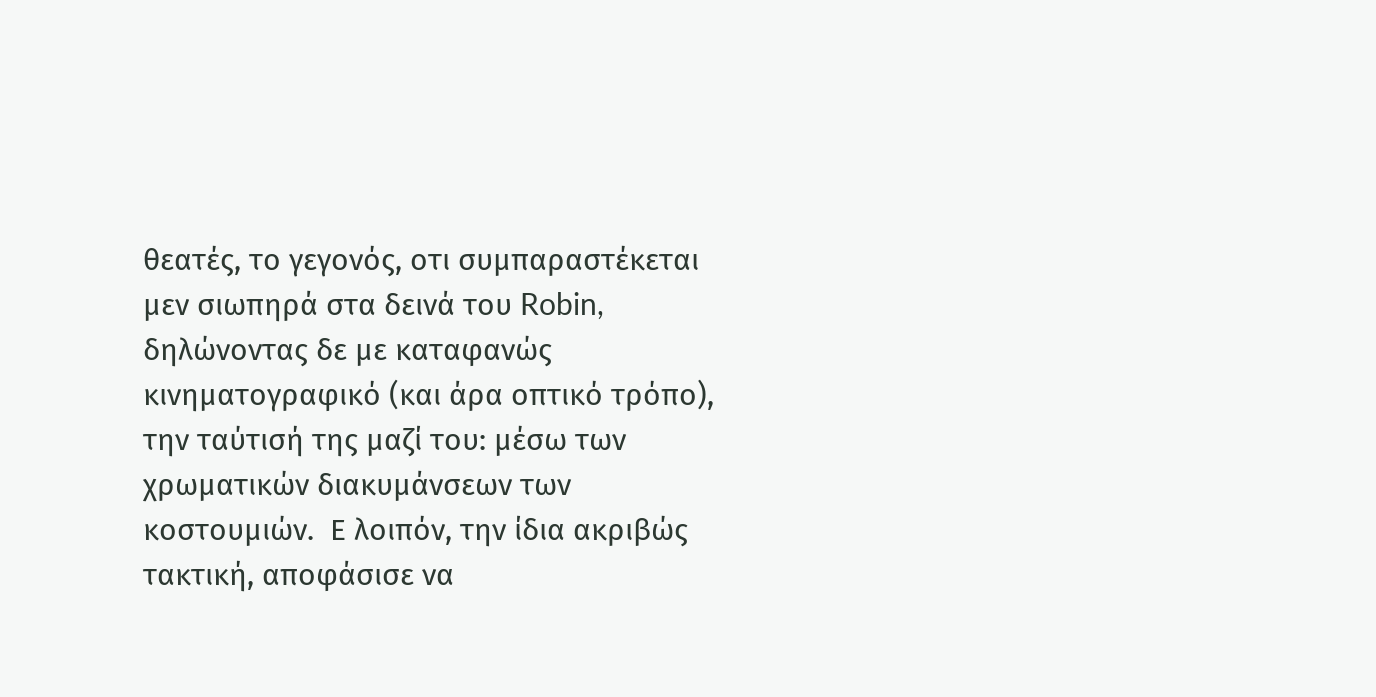θεατές, το γεγονός, οτι συμπαραστέκεται μεν σιωπηρά στα δεινά του Robin, δηλώνοντας δε με καταφανώς κινηματογραφικό (και άρα οπτικό τρόπο), την ταύτισή της μαζί του: μέσω των χρωματικών διακυμάνσεων των κοστουμιών.  Ε λοιπόν, την ίδια ακριβώς τακτική, αποφάσισε να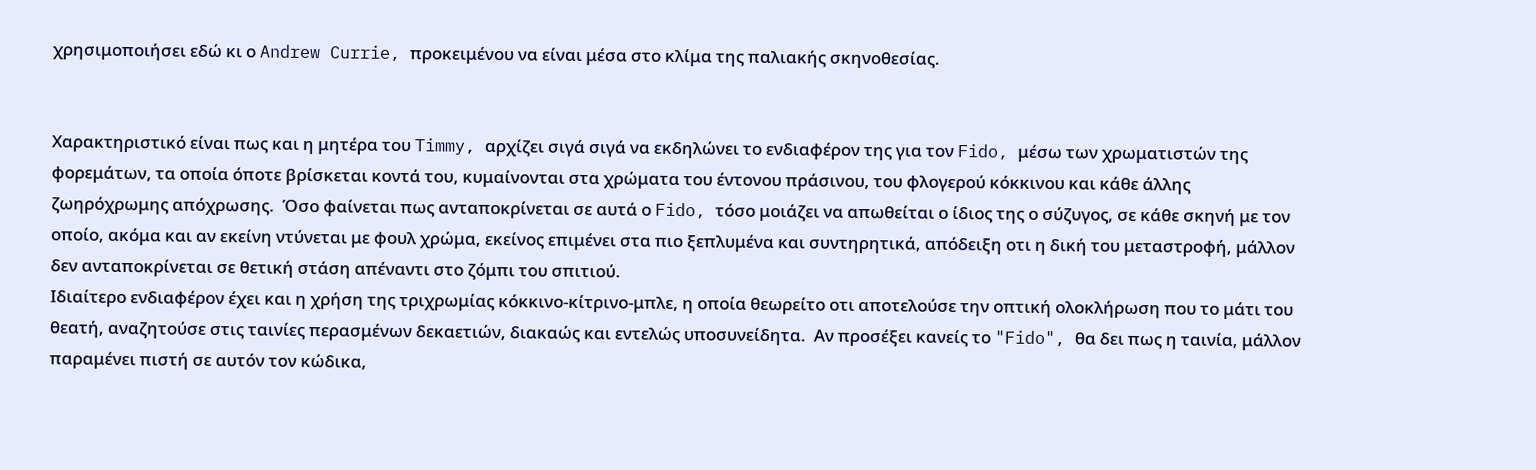χρησιμοποιήσει εδώ κι ο Andrew Currie, προκειμένου να είναι μέσα στο κλίμα της παλιακής σκηνοθεσίας.


Χαρακτηριστικό είναι πως και η μητέρα του Timmy, αρχίζει σιγά σιγά να εκδηλώνει το ενδιαφέρον της για τον Fido, μέσω των χρωματιστών της φορεμάτων, τα οποία όποτε βρίσκεται κοντά του, κυμαίνονται στα χρώματα του έντονου πράσινου, του φλογερού κόκκινου και κάθε άλλης ζωηρόχρωμης απόχρωσης.  Όσο φαίνεται πως ανταποκρίνεται σε αυτά ο Fido, τόσο μοιάζει να απωθείται ο ίδιος της ο σύζυγος, σε κάθε σκηνή με τον οποίο, ακόμα και αν εκείνη ντύνεται με φουλ χρώμα, εκείνος επιμένει στα πιο ξεπλυμένα και συντηρητικά, απόδειξη οτι η δική του μεταστροφή, μάλλον δεν ανταποκρίνεται σε θετική στάση απέναντι στο ζόμπι του σπιτιού.
Ιδιαίτερο ενδιαφέρον έχει και η χρήση της τριχρωμίας κόκκινο-κίτρινο-μπλε, η οποία θεωρείτο οτι αποτελούσε την οπτική ολοκλήρωση που το μάτι του θεατή, αναζητούσε στις ταινίες περασμένων δεκαετιών, διακαώς και εντελώς υποσυνείδητα.  Αν προσέξει κανείς το "Fido", θα δει πως η ταινία, μάλλον παραμένει πιστή σε αυτόν τον κώδικα,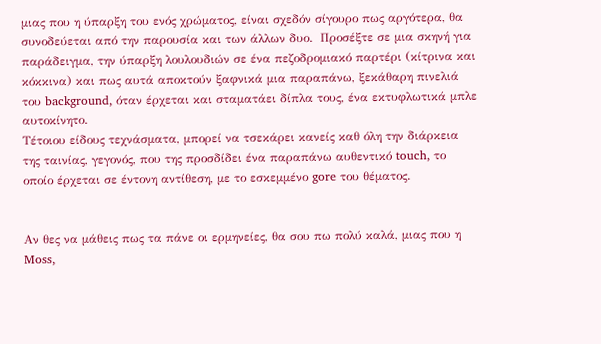μιας που η ύπαρξη του ενός χρώματος, είναι σχεδόν σίγουρο πως αργότερα, θα συνοδεύεται από την παρουσία και των άλλων δυο.  Προσέξτε σε μια σκηνή για παράδειγμα, την ύπαρξη λουλουδιών σε ένα πεζοδρομιακό παρτέρι (κίτρινα και κόκκινα) και πως αυτά αποκτούν ξαφνικά μια παραπάνω, ξεκάθαρη πινελιά του background, όταν έρχεται και σταματάει δίπλα τους, ένα εκτυφλωτικά μπλε αυτοκίνητο.
Τέτοιου είδους τεχνάσματα, μπορεί να τσεκάρει κανείς καθ όλη την διάρκεια της ταινίας, γεγονός, που της προσδίδει ένα παραπάνω αυθεντικό touch, το οποίο έρχεται σε έντονη αντίθεση, με το εσκεμμένο gore του θέματος.


Αν θες να μάθεις πως τα πάνε οι ερμηνείες, θα σου πω πολύ καλά, μιας που η Moss,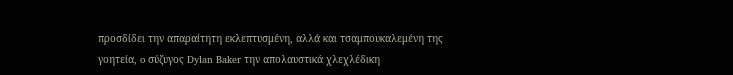προσδίδει την απαραίτητη εκλεπτυσμένη, αλλά και τσαμπουκαλεμένη της γοητεία, o σύζυγος Dylan Baker την απολαυστικά χλεχλέδικη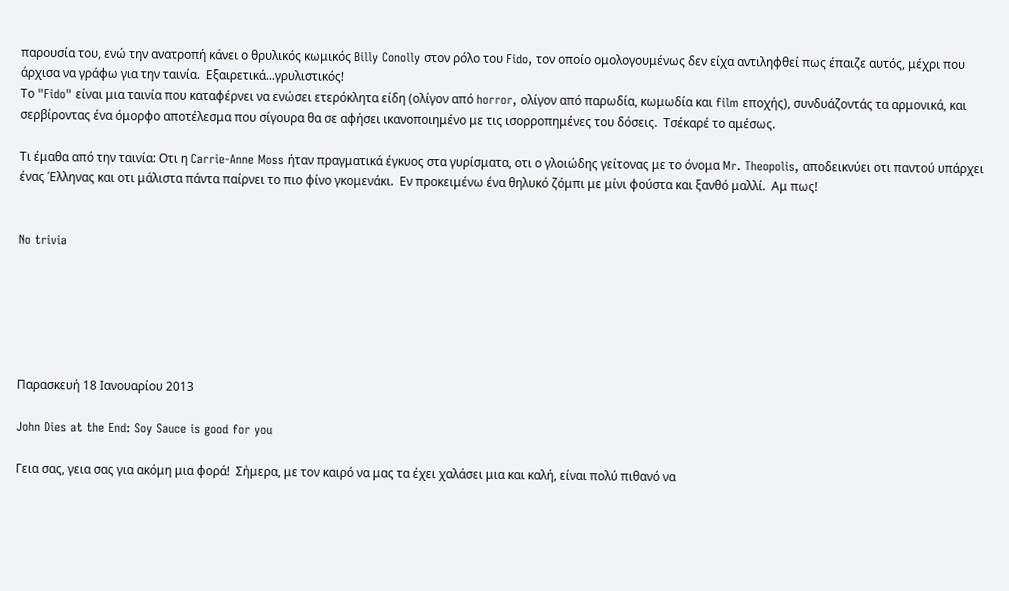παρουσία του, ενώ την ανατροπή κάνει ο θρυλικός κωμικός Billy Conolly στον ρόλο του Fido, τον οποίο ομολογουμένως δεν είχα αντιληφθεί πως έπαιζε αυτός, μέχρι που άρχισα να γράφω για την ταινία.  Εξαιρετικά...γρυλιστικός!
Το "Fido" είναι μια ταινία που καταφέρνει να ενώσει ετερόκλητα είδη (ολίγον από horror, ολίγον από παρωδία, κωμωδία και film εποχής), συνδυάζοντάς τα αρμονικά, και σερβίροντας ένα όμορφο αποτέλεσμα που σίγουρα θα σε αφήσει ικανοποιημένο με τις ισορροπημένες του δόσεις.  Τσέκαρέ το αμέσως.

Τι έμαθα από την ταινία: Οτι η Carrie-Anne Moss ήταν πραγματικά έγκυος στα γυρίσματα, οτι ο γλοιώδης γείτονας με το όνομα Mr. Theopolis, αποδεικνύει οτι παντού υπάρχει ένας Έλληνας και οτι μάλιστα πάντα παίρνει το πιο φίνο γκομενάκι.  Εν προκειμένω ένα θηλυκό ζόμπι με μίνι φούστα και ξανθό μαλλί.  Αμ πως!


No trivia






Παρασκευή 18 Ιανουαρίου 2013

John Dies at the End: Soy Sauce is good for you

Γεια σας, γεια σας για ακόμη μια φορά!  Σήμερα, με τον καιρό να μας τα έχει χαλάσει μια και καλή, είναι πολύ πιθανό να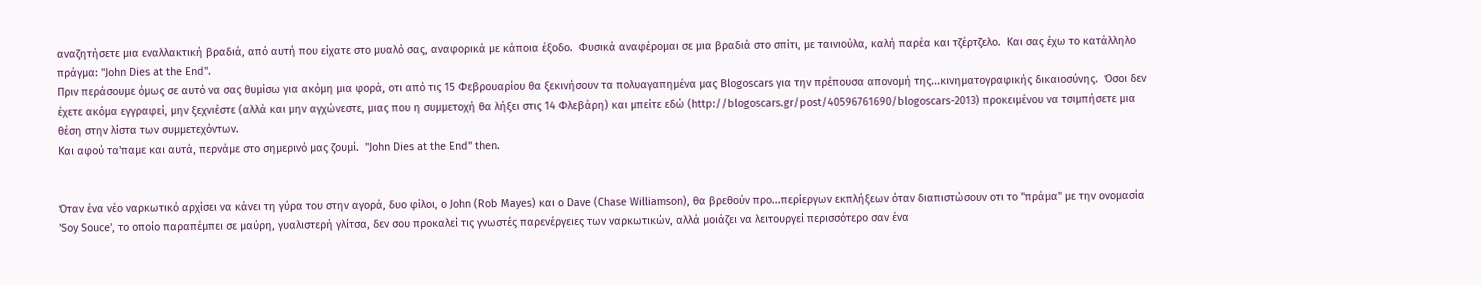αναζητήσετε μια εναλλακτική βραδιά, από αυτή που είχατε στο μυαλό σας, αναφορικά με κάποια έξοδο.  Φυσικά αναφέρομαι σε μια βραδιά στο σπίτι, με ταινιούλα, καλή παρέα και τζέρτζελο.  Και σας έχω το κατάλληλο πράγμα: "John Dies at the End".
Πριν περάσουμε όμως σε αυτό να σας θυμίσω για ακόμη μια φορά, οτι από τις 15 Φεβρουαρίου θα ξεκινήσουν τα πολυαγαπημένα μας Blogoscars για την πρέπουσα απονομή της...κινηματογραφικής δικαιοσύνης.  Όσοι δεν έχετε ακόμα εγγραφεί, μην ξεχνιέστε (αλλά και μην αγχώνεστε, μιας που η συμμετοχή θα λήξει στις 14 Φλεβάρη) και μπείτε εδώ (http://blogoscars.gr/post/40596761690/blogoscars-2013) προκειμένου να τσιμπήσετε μια θέση στην λίστα των συμμετεχόντων.
Και αφού τα'παμε και αυτά, περνάμε στο σημερινό μας ζουμί.  "John Dies at the End" then.


Όταν ένα νέο ναρκωτικό αρχίσει να κάνει τη γύρα του στην αγορά, δυο φίλοι, ο John (Rob Mayes) και ο Dave (Chase Williamson), θα βρεθούν προ...περίεργων εκπλήξεων όταν διαπιστώσουν οτι το "πράμα" με την ονομασία 'Soy Souce', το οποίο παραπέμπει σε μαύρη, γυαλιστερή γλίτσα, δεν σου προκαλεί τις γνωστές παρενέργειες των ναρκωτικών, αλλά μοιάζει να λειτουργεί περισσότερο σαν ένα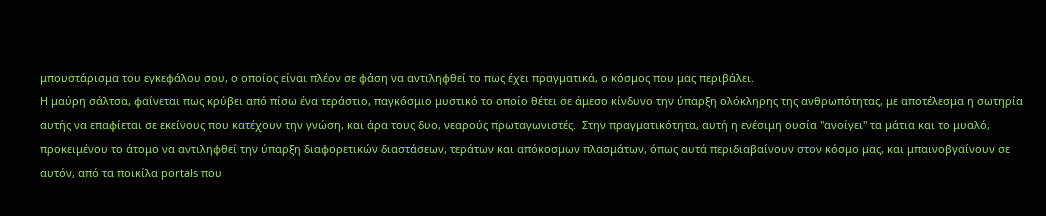μπουστάρισμα του εγκεφάλου σου, ο οποίος είναι πλέον σε φάση να αντιληφθεί το πως έχει πραγματικά, ο κόσμος που μας περιβάλει.
Η μαύρη σάλτσα, φαίνεται πως κρύβει από πίσω ένα τεράστιο, παγκόσμιο μυστικό το οποίο θέτει σε άμεσο κίνδυνο την ύπαρξη ολόκληρης της ανθρωπότητας, με αποτέλεσμα η σωτηρία αυτής να επαφίεται σε εκείνους που κατέχουν την γνώση, και άρα τους δυο, νεαρούς πρωταγωνιστές.  Στην πραγματικότητα, αυτή η ενέσιμη ουσία "ανοίγει" τα μάτια και το μυαλό, προκειμένου το άτομο να αντιληφθεί την ύπαρξη διαφορετικών διαστάσεων, τεράτων και απόκοσμων πλασμάτων, όπως αυτά περιδιαβαίνουν στον κόσμο μας, και μπαινοβγαίνουν σε αυτόν, από τα ποικίλα portals που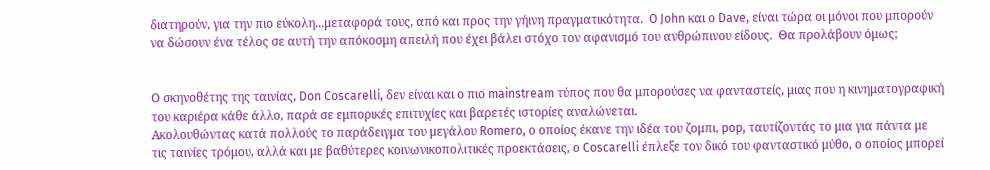διατηρούν, για την πιο εύκολη...μεταφορά τους, από και προς την γήινη πραγματικότητα.  O John και ο Dave, είναι τώρα οι μόνοι που μπορούν να δώσουν ένα τέλος σε αυτή την απόκοσμη απειλή που έχει βάλει στόχο τον αφανισμό του ανθρώπινου είδους.  Θα προλάβουν όμως;


Ο σκηνοθέτης της ταινίας, Don Coscarelli, δεν είναι και ο πιο mainstream τύπος που θα μπορούσες να φανταστείς, μιας που η κινηματογραφική του καριέρα κάθε άλλο, παρά σε εμπορικές επιτυχίες και βαρετές ιστορίες αναλώνεται.
Ακολουθώντας κατά πολλούς το παράδειγμα του μεγάλου Romero, ο οποίος έκανε την ιδέα του ζομπι, pop, ταυτίζοντάς το μια για πάντα με τις ταινίες τρόμου, αλλά και με βαθύτερες κοινωνικοπολιτικές προεκτάσεις, ο Coscarelli έπλεξε τον δικό του φανταστικό μύθο, ο οποίος μπορεί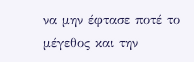να μην έφτασε ποτέ το μέγεθος και την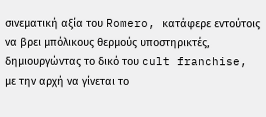σινεματική αξία του Romero, κατάφερε εντούτοις να βρει μπόλικους θερμούς υποστηρικτές, δημιουργώντας το δικό του cult franchise, με την αρχή να γίνεται το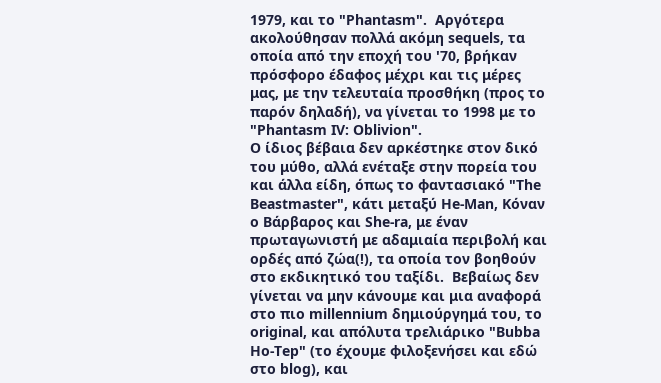1979, και το "Phantasm".  Αργότερα ακολούθησαν πολλά ακόμη sequels, τα οποία από την εποχή του '70, βρήκαν πρόσφορο έδαφος μέχρι και τις μέρες μας, με την τελευταία προσθήκη (προς το παρόν δηλαδή), να γίνεται το 1998 με το "Phantasm IV: Oblivion".
Ο ίδιος βέβαια δεν αρκέστηκε στον δικό του μύθο, αλλά ενέταξε στην πορεία του και άλλα είδη, όπως το φαντασιακό "The Beastmaster", κάτι μεταξύ He-Man, Κόναν ο Βάρβαρος και She-ra, με έναν πρωταγωνιστή με αδαμιαία περιβολή και ορδές από ζώα(!), τα οποία τον βοηθούν στο εκδικητικό του ταξίδι.  Βεβαίως δεν γίνεται να μην κάνουμε και μια αναφορά στο πιο millennium δημιούργημά του, το original, και απόλυτα τρελιάρικο "Bubba Ho-Tep" (το έχουμε φιλοξενήσει και εδώ στο blog), και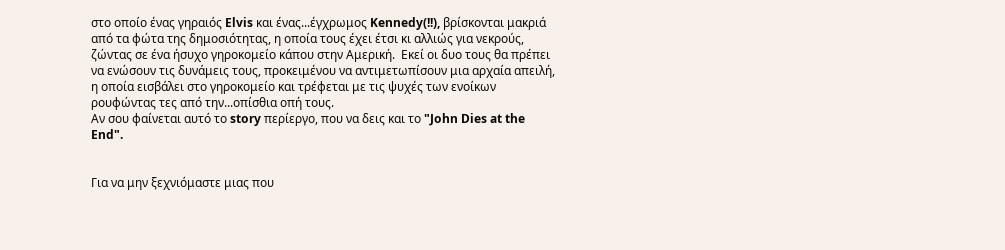στο οποίο ένας γηραιός Elvis και ένας...έγχρωμος Kennedy(!!), βρίσκονται μακριά από τα φώτα της δημοσιότητας, η οποία τους έχει έτσι κι αλλιώς για νεκρούς, ζώντας σε ένα ήσυχο γηροκομείο κάπου στην Αμερική.  Εκεί οι δυο τους θα πρέπει να ενώσουν τις δυνάμεις τους, προκειμένου να αντιμετωπίσουν μια αρχαία απειλή, η οποία εισβάλει στο γηροκομείο και τρέφεται με τις ψυχές των ενοίκων ρουφώντας τες από την...οπίσθια οπή τους.
Αν σου φαίνεται αυτό το story περίεργο, που να δεις και το "John Dies at the End".


Για να μην ξεχνιόμαστε μιας που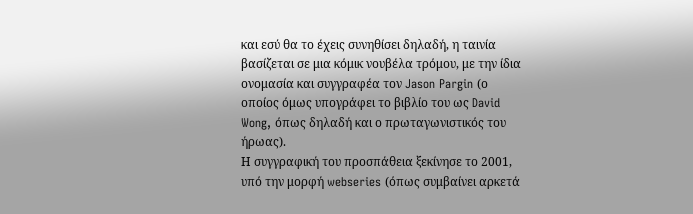και εσύ θα το έχεις συνηθίσει δηλαδή, η ταινία βασίζεται σε μια κόμικ νουβέλα τρόμου, με την ίδια ονομασία και συγγραφέα τον Jason Pargin (ο οποίος όμως υπογράφει το βιβλίο του ως David Wong, όπως δηλαδή και ο πρωταγωνιστικός του ήρωας).
Η συγγραφική του προσπάθεια ξεκίνησε το 2001, υπό την μορφή webseries (όπως συμβαίνει αρκετά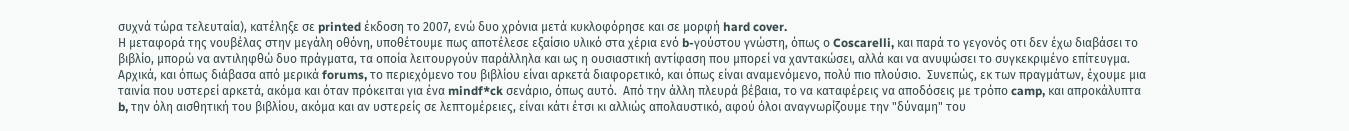συχνά τώρα τελευταία), κατέληξε σε printed έκδοση το 2007, ενώ δυο χρόνια μετά κυκλοφόρησε και σε μορφή hard cover.
Η μεταφορά της νουβέλας στην μεγάλη οθόνη, υποθέτουμε πως αποτέλεσε εξαίσιο υλικό στα χέρια ενό b-γούστου γνώστη, όπως ο Coscarelli, και παρά το γεγονός οτι δεν έχω διαβάσει το βιβλίο, μπορώ να αντιληφθώ δυο πράγματα, τα οποία λειτουργούν παράλληλα και ως η ουσιαστική αντίφαση που μπορεί να χαντακώσει, αλλά και να ανυψώσει το συγκεκριμένο επίτευγμα.
Αρχικά, και όπως διάβασα από μερικά forums, το περιεχόμενο του βιβλίου είναι αρκετά διαφορετικό, και όπως είναι αναμενόμενο, πολύ πιο πλούσιο.  Συνεπώς, εκ των πραγμάτων, έχουμε μια ταινία που υστερεί αρκετά, ακόμα και όταν πρόκειται για ένα mindf*ck σενάριο, όπως αυτό.  Από την άλλη πλευρά βέβαια, το να καταφέρεις να αποδόσεις με τρόπο camp, και απροκάλυπτα b, την όλη αισθητική του βιβλίου, ακόμα και αν υστερείς σε λεπτομέρειες, είναι κάτι έτσι κι αλλιώς απολαυστικό, αφού όλοι αναγνωρίζουμε την "δύναμη" του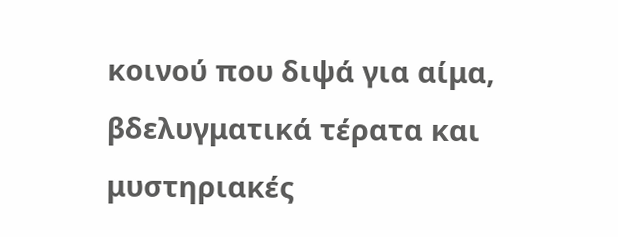κοινού που διψά για αίμα, βδελυγματικά τέρατα και μυστηριακές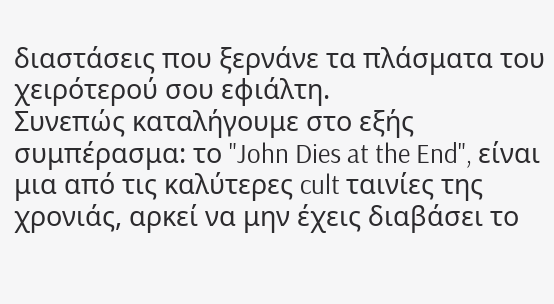διαστάσεις που ξερνάνε τα πλάσματα του χειρότερού σου εφιάλτη.
Συνεπώς καταλήγουμε στο εξής συμπέρασμα: το "John Dies at the End", είναι μια από τις καλύτερες cult ταινίες της χρονιάς, αρκεί να μην έχεις διαβάσει το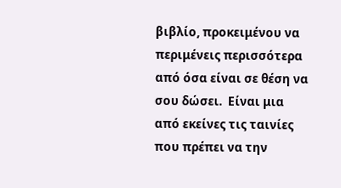βιβλίο, προκειμένου να περιμένεις περισσότερα από όσα είναι σε θέση να σου δώσει.  Είναι μια από εκείνες τις ταινίες που πρέπει να την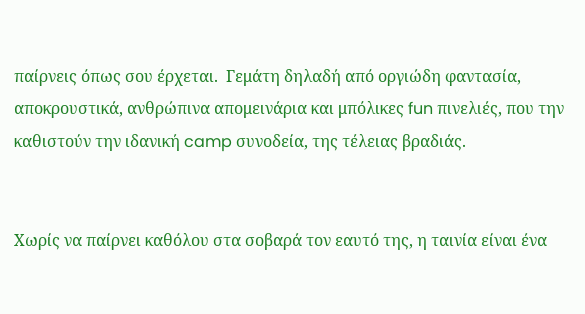παίρνεις όπως σου έρχεται.  Γεμάτη δηλαδή από οργιώδη φαντασία, αποκρουστικά, ανθρώπινα απομεινάρια και μπόλικες fun πινελιές, που την καθιστούν την ιδανική camp συνοδεία, της τέλειας βραδιάς.


Χωρίς να παίρνει καθόλου στα σοβαρά τον εαυτό της, η ταινία είναι ένα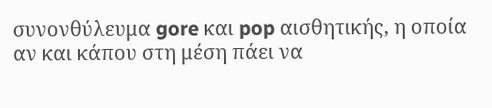συνονθύλευμα gore και pop αισθητικής, η οποία αν και κάπου στη μέση πάει να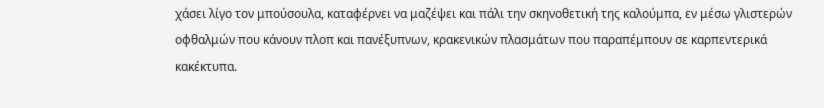χάσει λίγο τον μπούσουλα, καταφέρνει να μαζέψει και πάλι την σκηνοθετική της καλούμπα, εν μέσω γλιστερών οφθαλμών που κάνουν πλοπ και πανέξυπνων, κρακενικών πλασμάτων που παραπέμπουν σε καρπεντερικά κακέκτυπα.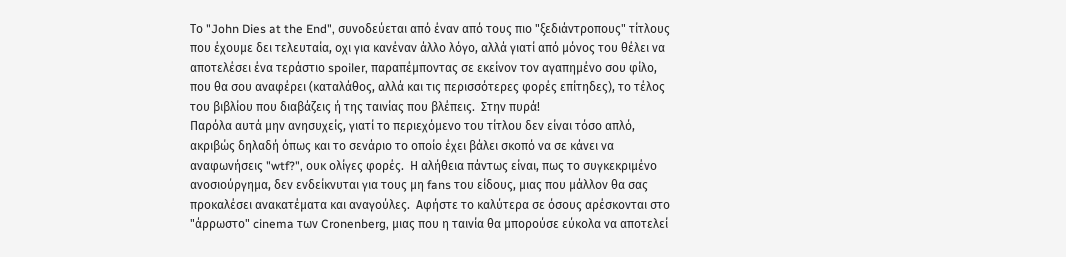Το "John Dies at the End", συνοδεύεται από έναν από τους πιο "ξεδιάντροπους" τίτλους που έχουμε δει τελευταία, οχι για κανέναν άλλο λόγο, αλλά γιατί από μόνος του θέλει να αποτελέσει ένα τεράστιο spoiler, παραπέμποντας σε εκείνον τον αγαπημένο σου φίλο, που θα σου αναφέρει (καταλάθος, αλλά και τις περισσότερες φορές επίτηδες), το τέλος του βιβλίου που διαβάζεις ή της ταινίας που βλέπεις.  Στην πυρά!
Παρόλα αυτά μην ανησυχείς, γιατί το περιεχόμενο του τίτλου δεν είναι τόσο απλό, ακριβώς δηλαδή όπως και το σενάριο το οποίο έχει βάλει σκοπό να σε κάνει να αναφωνήσεις "wtf?", ουκ ολίγες φορές.  Η αλήθεια πάντως είναι, πως το συγκεκριμένο ανοσιούργημα, δεν ενδείκνυται για τους μη fans του είδους, μιας που μάλλον θα σας προκαλέσει ανακατέματα και αναγούλες.  Αφήστε το καλύτερα σε όσους αρέσκονται στο "άρρωστο" cinema των Cronenberg, μιας που η ταινία θα μπορούσε εύκολα να αποτελεί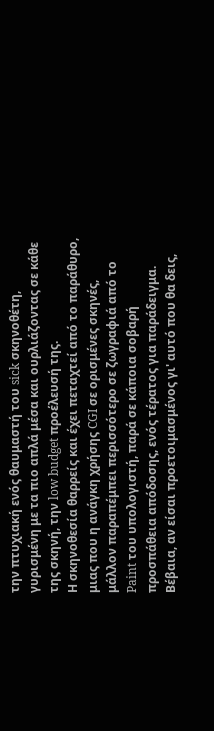την πτυχιακή ενός θαυμαστή του sick σκηνοθέτη, γυρισμένη με τα πιο απλά μέσα και ουρλιάζοντας σε κάθε της σκηνή, την low budget προέλευσή της.
Η σκηνοθεσία θαρρείς και έχει πεταχτεί από το παράθυρο, μιας που η ανάγκη χρήσης CGI σε ορισμένες σκηνές, μάλλον παραπέμπει περισσότερο σε ζωγραφιά από το Paint του υπολογιστή, παρά σε κάποια σοβαρή προσπάθεια απόδοσης, ενός τέρατος για παράδειγμα.  Βέβαια, αν είσαι προετοιμασμένος γι' αυτό που θα δεις,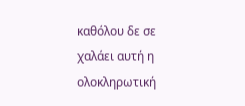καθόλου δε σε χαλάει αυτή η ολοκληρωτική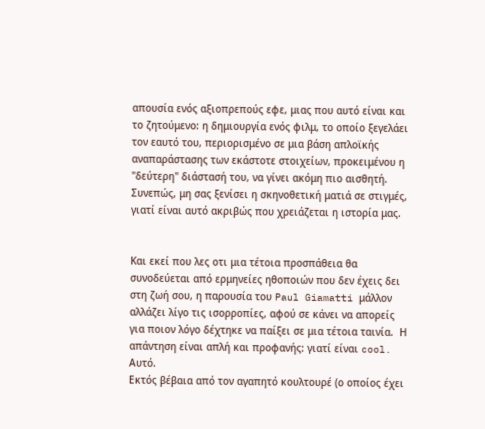απουσία ενός αξιοπρεπούς εφε, μιας που αυτό είναι και το ζητούμενο: η δημιουργία ενός φιλμ, το οποίο ξεγελάει τον εαυτό του, περιορισμένο σε μια βάση απλοϊκής αναπαράστασης των εκάστοτε στοιχείων, προκειμένου η "δεύτερη" διάστασή του, να γίνει ακόμη πιο αισθητή.  Συνεπώς, μη σας ξενίσει η σκηνοθετική ματιά σε στιγμές, γιατί είναι αυτό ακριβώς που χρειάζεται η ιστορία μας.


Και εκεί που λες οτι μια τέτοια προσπάθεια θα συνοδεύεται από ερμηνείες ηθοποιών που δεν έχεις δει στη ζωή σου, η παρουσία του Paul Giamatti μάλλον αλλάζει λίγο τις ισορροπίες, αφού σε κάνει να απορείς για ποιον λόγο δέχτηκε να παίξει σε μια τέτοια ταινία.  Η απάντηση είναι απλή και προφανής: γιατί είναι cool.  Αυτό.
Εκτός βέβαια από τον αγαπητό κουλτουρέ (ο οποίος έχει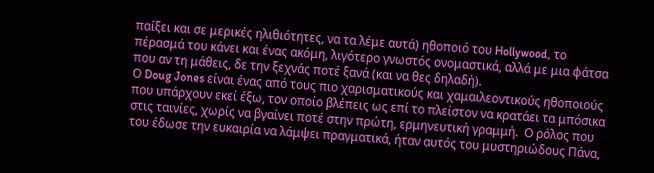παίξει και σε μερικές ηλιθιότητες, να τα λέμε αυτά) ηθοποιό του Hollywood, το πέρασμά του κάνει και ένας ακόμη, λιγότερο γνωστός ονομαστικά, αλλά με μια φάτσα που αν τη μάθεις, δε την ξεχνάς ποτέ ξανά (και να θες δηλαδή).
Ο Doug Jones είναι ένας από τους πιο χαρισματικούς και χαμαιλεοντικούς ηθοποιούς που υπάρχουν εκεί έξω, τον οποίο βλέπεις ως επί το πλείστον να κρατάει τα μπόσικα στις ταινίες, χωρίς να βγαίνει ποτέ στην πρώτη, ερμηνευτική γραμμή.  Ο ρόλος που του έδωσε την ευκαιρία να λάμψει πραγματικά, ήταν αυτός του μυστηριώδους Πάνα,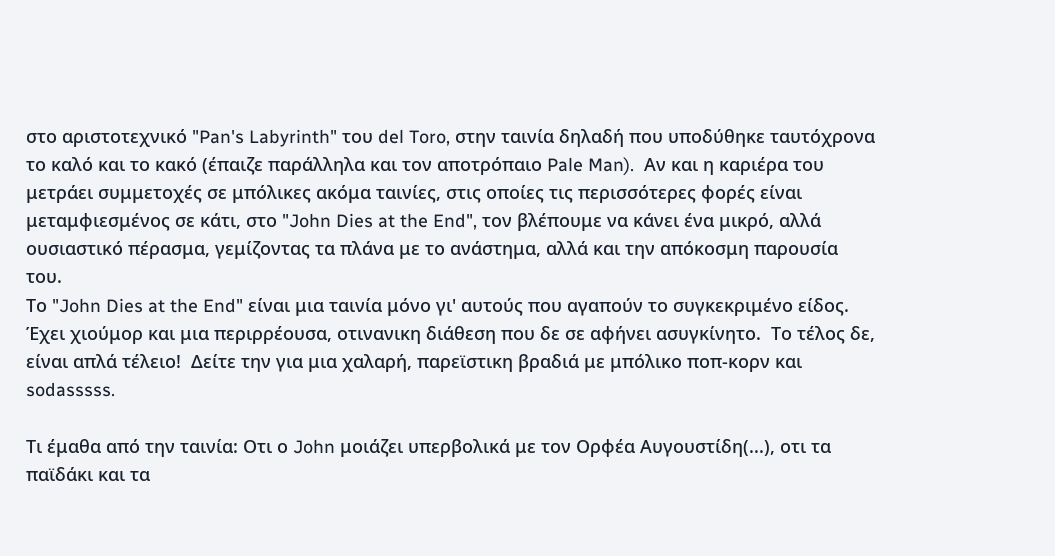στο αριστοτεχνικό "Pan's Labyrinth" του del Toro, στην ταινία δηλαδή που υποδύθηκε ταυτόχρονα το καλό και το κακό (έπαιζε παράλληλα και τον αποτρόπαιο Pale Man).  Αν και η καριέρα του μετράει συμμετοχές σε μπόλικες ακόμα ταινίες, στις οποίες τις περισσότερες φορές είναι μεταμφιεσμένος σε κάτι, στο "John Dies at the End", τον βλέπουμε να κάνει ένα μικρό, αλλά ουσιαστικό πέρασμα, γεμίζοντας τα πλάνα με το ανάστημα, αλλά και την απόκοσμη παρουσία του.
Το "John Dies at the End" είναι μια ταινία μόνο γι' αυτούς που αγαπούν το συγκεκριμένο είδος.  Έχει χιούμορ και μια περιρρέουσα, οτινανικη διάθεση που δε σε αφήνει ασυγκίνητο.  Το τέλος δε, είναι απλά τέλειο!  Δείτε την για μια χαλαρή, παρεϊστικη βραδιά με μπόλικο ποπ-κορν και sodasssss.

Τι έμαθα από την ταινία: Οτι ο John μοιάζει υπερβολικά με τον Ορφέα Αυγουστίδη(...), οτι τα παϊδάκι και τα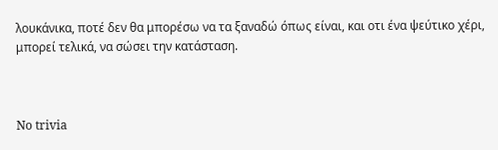λουκάνικα, ποτέ δεν θα μπορέσω να τα ξαναδώ όπως είναι, και οτι ένα ψεύτικο χέρι, μπορεί τελικά, να σώσει την κατάσταση.



No trivia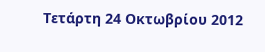Τετάρτη 24 Οκτωβρίου 2012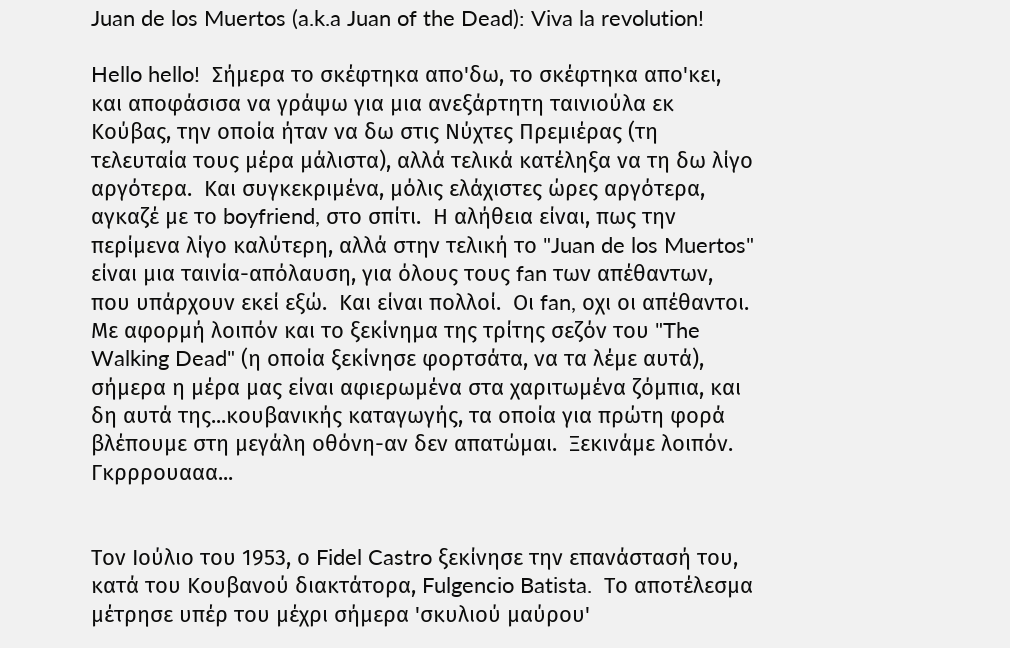Juan de los Muertos (a.k.a Juan of the Dead): Viva la revolution!

Hello hello!  Σήμερα το σκέφτηκα απο'δω, το σκέφτηκα απο'κει, και αποφάσισα να γράψω για μια ανεξάρτητη ταινιούλα εκ Κούβας, την οποία ήταν να δω στις Νύχτες Πρεμιέρας (τη τελευταία τους μέρα μάλιστα), αλλά τελικά κατέληξα να τη δω λίγο αργότερα.  Και συγκεκριμένα, μόλις ελάχιστες ώρες αργότερα, αγκαζέ με το boyfriend, στο σπίτι.  Η αλήθεια είναι, πως την περίμενα λίγο καλύτερη, αλλά στην τελική το "Juan de los Muertos" είναι μια ταινία-απόλαυση, για όλους τους fan των απέθαντων, που υπάρχουν εκεί εξώ.  Και είναι πολλοί.  Οι fan, οχι οι απέθαντοι.
Με αφορμή λοιπόν και το ξεκίνημα της τρίτης σεζόν του "The Walking Dead" (η οποία ξεκίνησε φορτσάτα, να τα λέμε αυτά), σήμερα η μέρα μας είναι αφιερωμένα στα χαριτωμένα ζόμπια, και δη αυτά της...κουβανικής καταγωγής, τα οποία για πρώτη φορά βλέπουμε στη μεγάλη οθόνη-αν δεν απατώμαι.  Ξεκινάμε λοιπόν.  Γκρρρουααα...


Τον Ιούλιο του 1953, ο Fidel Castro ξεκίνησε την επανάστασή του, κατά του Κουβανού διακτάτορα, Fulgencio Batista.  Το αποτέλεσμα μέτρησε υπέρ του μέχρι σήμερα 'σκυλιού μαύρου'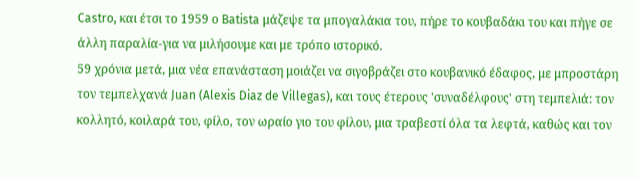Castro, και έτσι το 1959 ο Batista μάζεψε τα μπογαλάκια του, πήρε το κουβαδάκι του και πήγε σε άλλη παραλία-για να μιλήσουμε και με τρόπο ιστορικό.
59 χρόνια μετά, μια νέα επανάσταση μοιάζει να σιγοβράζει στο κουβανικό έδαφος, με μπροστάρη τον τεμπελχανά Juan (Alexis Diaz de Villegas), και τους έτερους 'συναδέλφους' στη τεμπελιά: τον κολλητό, κοιλαρά του, φίλο, τον ωραίο γιο του φίλου, μια τραβεστί όλα τα λεφτά, καθώς και τον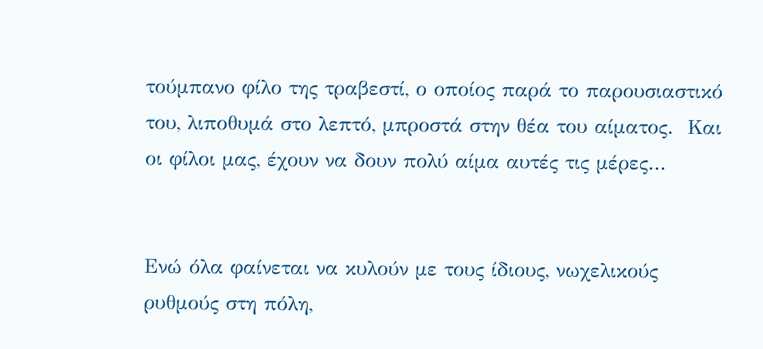τούμπανο φίλο της τραβεστί, ο οποίος παρά το παρουσιαστικό του, λιποθυμά στο λεπτό, μπροστά στην θέα του αίματος.  Και οι φίλοι μας, έχουν να δουν πολύ αίμα αυτές τις μέρες...


Ενώ όλα φαίνεται να κυλούν με τους ίδιους, νωχελικούς ρυθμούς στη πόλη,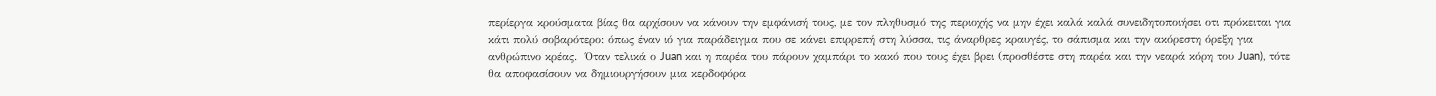περίεργα κρούσματα βίας θα αρχίσουν να κάνουν την εμφάνισή τους, με τον πληθυσμό της περιοχής να μην έχει καλά καλά συνειδητοποιήσει οτι πρόκειται για κάτι πολύ σοβαρότερο: όπως έναν ιό για παράδειγμα που σε κάνει επιρρεπή στη λύσσα, τις άναρθρες κραυγές, το σάπισμα και την ακόρεστη όρεξη για ανθρώπινο κρέας.  Όταν τελικά ο Juan και η παρέα του πάρουν χαμπάρι το κακό που τους έχει βρει (προσθέστε στη παρέα και την νεαρά κόρη του Juan), τότε θα αποφασίσουν να δημιουργήσουν μια κερδοφόρα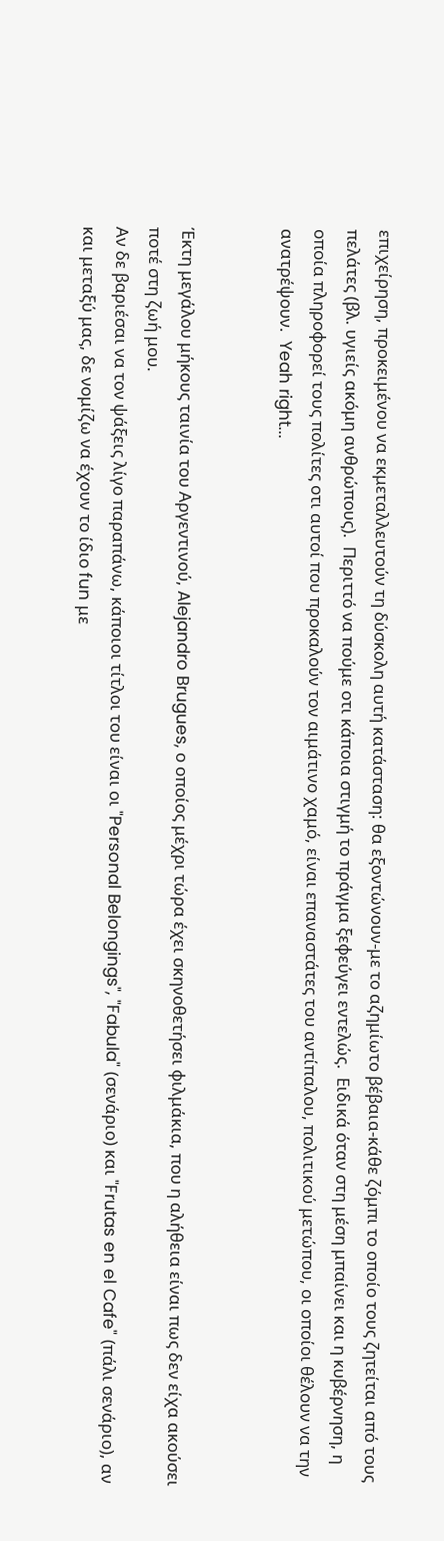επιχείρηση, προκειμένου να εκμεταλλευτούν τη δύσκολη αυτή κατάσταση: θα εξοντώνουν-με το αζημίωτο βέβαια-κάθε ζόμπι το οποίο τους ζητείται από τους πελάτες (βλ. υγιείς ακόμη ανθρώπους).  Περιττό να πούμε οτι κάποια στιγμή το πράγμα ξεφεύγει εντελώς.  Ειδικά όταν στη μέση μπαίνει και η κυβέρνηση, η οποία πληροφορεί τους πολίτες οτι αυτοί που προκαλούν τον αιμάτινο χαμό, είναι επαναστάτες του αντίπαλου, πολιτικού μετώπου, οι οποίοι θέλουν να την ανατρέψουν.  Yeah right...


Έκτη μεγάλου μήκους ταινία του Αργεντινού, Alejandro Brugues, ο οποίος μέχρι τώρα έχει σκηνοθετήσει φιλμάκια, που η αλήθεια είναι πως δεν είχα ακούσει ποτέ στη ζωή μου.
Αν δε βαριέσαι να τον ψάξεις λίγο παραπάνω, κάποιοι τίτλοι του είναι οι "Personal Belongings", "Fabula" (σενάριο) και "Frutas en el Cafe" (πάλι σενάριο), αν και μεταξύ μας, δε νομίζω να έχουν το ίδιο fun με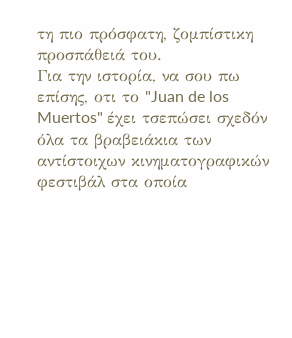τη πιο πρόσφατη, ζομπίστικη προσπάθειά του.
Για την ιστορία, να σου πω επίσης, οτι το "Juan de los Muertos" έχει τσεπώσει σχεδόν όλα τα βραβειάκια των αντίστοιχων κινηματογραφικών φεστιβάλ στα οποία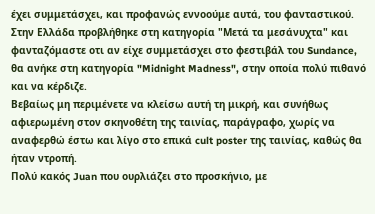έχει συμμετάσχει, και προφανώς εννοούμε αυτά, του φανταστικού.  Στην Ελλάδα προβλήθηκε στη κατηγορία "Μετά τα μεσάνυχτα" και φανταζόμαστε οτι αν είχε συμμετάσχει στο φεστιβάλ του Sundance, θα ανήκε στη κατηγορία "Midnight Madness", στην οποία πολύ πιθανό και να κέρδιζε.
Βεβαίως μη περιμένετε να κλείσω αυτή τη μικρή, και συνήθως αφιερωμένη στον σκηνοθέτη της ταινίας, παράγραφο, χωρίς να αναφερθώ έστω και λίγο στο επικά cult poster της ταινίας, καθώς θα ήταν ντροπή.
Πολύ κακός Juan που ουρλιάζει στο προσκήνιο, με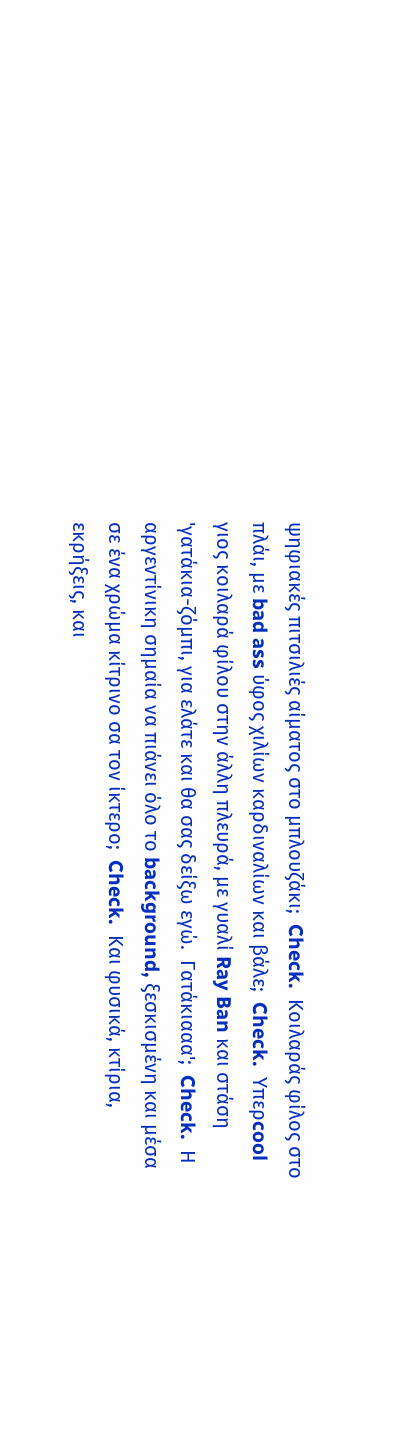ψηφιακές πιτσιλιές αίματος στο μπλουζάκι;  Check.  Κοιλαράς φίλος στο πλάι, με bad ass ύφος χιλίων καρδιναλίων και βάλε;  Check.  Υπερcool γιος κοιλαρά φίλου στην άλλη πλευρά, με γυαλί Ray Ban και στάση 'γατάκια-ζόμπι, για ελάτε και θα σας δείξω εγώ.  Γατάκιααα';  Check.  Η αργεντίνικη σημαία να πιάνει όλο το background, ξεσκισμένη και μέσα σε ένα χρώμα κίτρινο σα τον ίκτερο;  Check.  Και φυσικά, κτίρια, εκρήξεις, και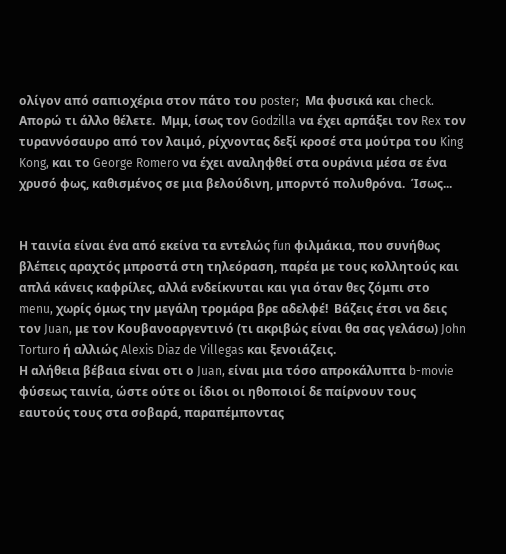ολίγον από σαπιοχέρια στον πάτο του poster;  Μα φυσικά και check.  Απορώ τι άλλο θέλετε.  Μμμ, ίσως τον Godzilla να έχει αρπάξει τον Rex τον τυραννόσαυρο από τον λαιμό, ρίχνοντας δεξί κροσέ στα μούτρα του King Kong, και το George Romero να έχει αναληφθεί στα ουράνια μέσα σε ένα χρυσό φως, καθισμένος σε μια βελούδινη, μπορντό πολυθρόνα.  Ίσως...


Η ταινία είναι ένα από εκείνα τα εντελώς fun φιλμάκια, που συνήθως βλέπεις αραχτός μπροστά στη τηλεόραση, παρέα με τους κολλητούς και απλά κάνεις καφρίλες, αλλά ενδείκνυται και για όταν θες ζόμπι στο menu, χωρίς όμως την μεγάλη τρομάρα βρε αδελφέ!  Βάζεις έτσι να δεις τον Juan, με τον Κουβανοαργεντινό (τι ακριβώς είναι θα σας γελάσω) John Torturo ή αλλιώς Alexis Diaz de Villegas και ξενοιάζεις.
Η αλήθεια βέβαια είναι οτι ο Juan, είναι μια τόσο απροκάλυπτα b-movie φύσεως ταινία, ώστε ούτε οι ίδιοι οι ηθοποιοί δε παίρνουν τους εαυτούς τους στα σοβαρά, παραπέμποντας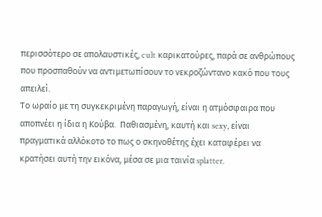περισσότερο σε απολαυστικές, cult καρικατούρες, παρά σε ανθρώπους που προσπαθούν να αντιμετωπίσουν το νεκροζώντανο κακό που τους απειλεί.
Το ωραίο με τη συγκεκριμένη παραγωγή, είναι η ατμόσφαιρα που αποπνέει η ίδια η Κούβα.  Παθιασμένη, καυτή και sexy, είναι πραγματικά αλλόκοτο το πως ο σκηνοθέτης έχει καταφέρει να κρατήσει αυτή την εικόνα, μέσα σε μια ταινία splatter.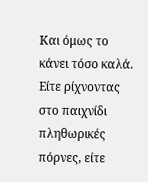Και όμως το κάνει τόσο καλά.  Είτε ρίχνοντας στο παιχνίδι πληθωρικές πόρνες, είτε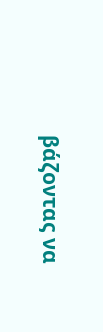βάζοντας να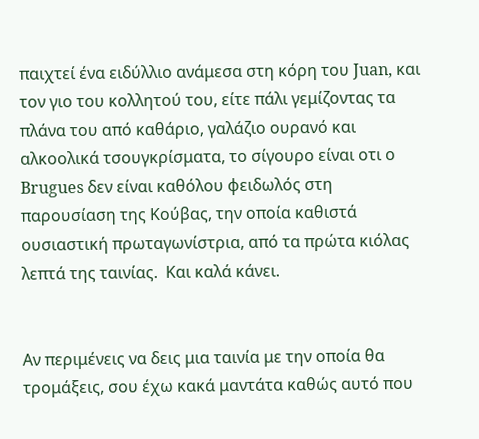παιχτεί ένα ειδύλλιο ανάμεσα στη κόρη του Juan, και τον γιο του κολλητού του, είτε πάλι γεμίζοντας τα πλάνα του από καθάριο, γαλάζιο ουρανό και αλκοολικά τσουγκρίσματα, το σίγουρο είναι οτι ο Brugues δεν είναι καθόλου φειδωλός στη παρουσίαση της Κούβας, την οποία καθιστά ουσιαστική πρωταγωνίστρια, από τα πρώτα κιόλας λεπτά της ταινίας.  Και καλά κάνει.


Αν περιμένεις να δεις μια ταινία με την οποία θα τρομάξεις, σου έχω κακά μαντάτα καθώς αυτό που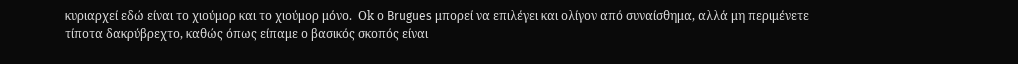κυριαρχεί εδώ είναι το χιούμορ και το χιούμορ μόνο.  Οk ο Brugues μπορεί να επιλέγει και ολίγον από συναίσθημα, αλλά μη περιμένετε τίποτα δακρύβρεχτο, καθώς όπως είπαμε ο βασικός σκοπός είναι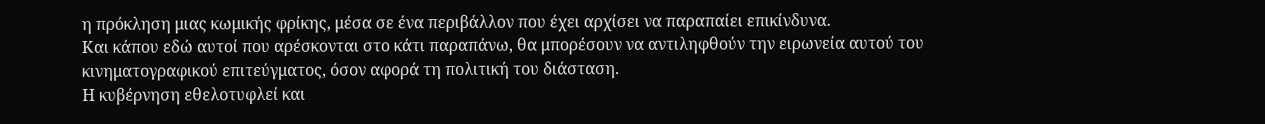η πρόκληση μιας κωμικής φρίκης, μέσα σε ένα περιβάλλον που έχει αρχίσει να παραπαίει επικίνδυνα.
Και κάπου εδώ αυτοί που αρέσκονται στο κάτι παραπάνω, θα μπορέσουν να αντιληφθούν την ειρωνεία αυτού του κινηματογραφικού επιτεύγματος, όσον αφορά τη πολιτική του διάσταση.
Η κυβέρνηση εθελοτυφλεί και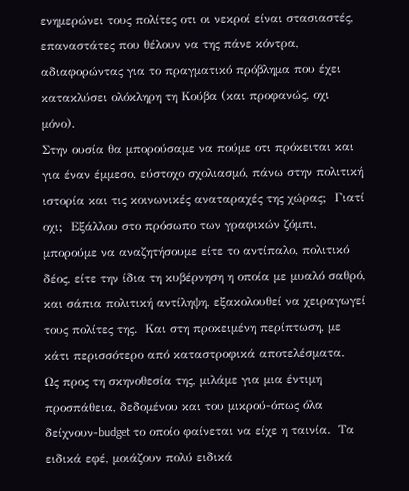ενημερώνει τους πολίτες οτι οι νεκροί είναι στασιαστές, επαναστάτες που θέλουν να της πάνε κόντρα, αδιαφορώντας για το πραγματικό πρόβλημα που έχει κατακλύσει ολόκληρη τη Κούβα (και προφανώς, οχι μόνο).
Στην ουσία θα μπορούσαμε να πούμε οτι πρόκειται και για έναν έμμεσο, εύστοχο σχολιασμό, πάνω στην πολιτική ιστορία και τις κοινωνικές αναταραχές της χώρας;  Γιατί οχι;  Εξάλλου στο πρόσωπο των γραφικών ζόμπι, μπορούμε να αναζητήσουμε είτε το αντίπαλο, πολιτικό δέος, είτε την ίδια τη κυβέρνηση η οποία με μυαλό σαθρό, και σάπια πολιτική αντίληψη, εξακολουθεί να χειραγωγεί τους πολίτες της.  Και στη προκειμένη περίπτωση, με κάτι περισσότερο από καταστροφικά αποτελέσματα.
Ως προς τη σκηνοθεσία της, μιλάμε για μια έντιμη προσπάθεια, δεδομένου και του μικρού-όπως όλα δείχνουν-budget το οποίο φαίνεται να είχε η ταινία.  Τα ειδικά εφέ, μοιάζουν πολύ ειδικά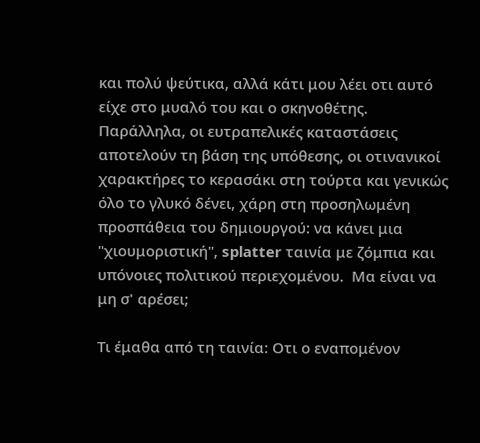και πολύ ψεύτικα, αλλά κάτι μου λέει οτι αυτό είχε στο μυαλό του και ο σκηνοθέτης.  Παράλληλα, οι ευτραπελικές καταστάσεις αποτελούν τη βάση της υπόθεσης, οι οτινανικοί χαρακτήρες το κερασάκι στη τούρτα και γενικώς όλο το γλυκό δένει, χάρη στη προσηλωμένη προσπάθεια του δημιουργού: να κάνει μια "χιουμοριστική", splatter ταινία με ζόμπια και υπόνοιες πολιτικού περιεχομένου.  Μα είναι να μη σ' αρέσει;

Τι έμαθα από τη ταινία: Οτι ο εναπομένον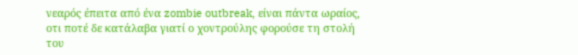νεαρός έπειτα από ένα zombie outbreak, είναι πάντα ωραίος, οτι ποτέ δε κατάλαβα γιατί ο χοντρούλης φορούσε τη στολή του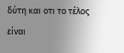δύτη και οτι το τέλος είναι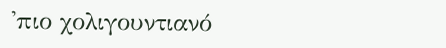'πιο χολιγουντιανό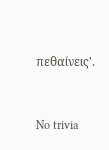πεθαίνεις'.


No trivia